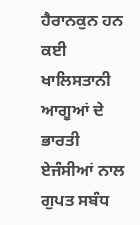ਹੈਰਾਨਕੁਨ ਹਨ ਕਈ ਖਾਲਿਸਤਾਨੀ ਆਗੂਆਂ ਦੇ ਭਾਰਤੀ ਏਜੰਸੀਆਂ ਨਾਲ ਗੁਪਤ ਸਬੰਧ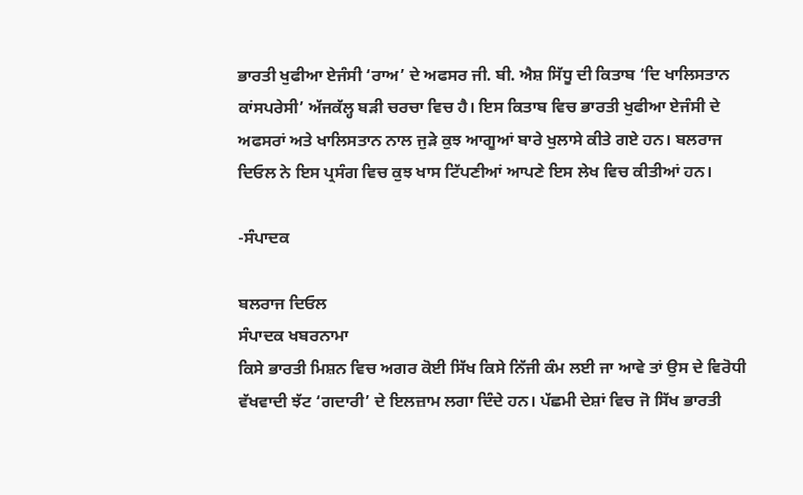ਭਾਰਤੀ ਖੁਫੀਆ ਏਜੰਸੀ ‘ਰਾਅ’ ਦੇ ਅਫਸਰ ਜੀ. ਬੀ. ਐਸ਼ ਸਿੱਧੂ ਦੀ ਕਿਤਾਬ ‘ਦਿ ਖਾਲਿਸਤਾਨ ਕਾਂਸਪਰੇਸੀ’ ਅੱਜਕੱਲ੍ਹ ਬੜੀ ਚਰਚਾ ਵਿਚ ਹੈ। ਇਸ ਕਿਤਾਬ ਵਿਚ ਭਾਰਤੀ ਖੁਫੀਆ ਏਜੰਸੀ ਦੇ ਅਫਸਰਾਂ ਅਤੇ ਖਾਲਿਸਤਾਨ ਨਾਲ ਜੁੜੇ ਕੁਝ ਆਗੂਆਂ ਬਾਰੇ ਖੁਲਾਸੇ ਕੀਤੇ ਗਏ ਹਨ। ਬਲਰਾਜ ਦਿਓਲ ਨੇ ਇਸ ਪ੍ਰਸੰਗ ਵਿਚ ਕੁਝ ਖਾਸ ਟਿੱਪਣੀਆਂ ਆਪਣੇ ਇਸ ਲੇਖ ਵਿਚ ਕੀਤੀਆਂ ਹਨ।

-ਸੰਪਾਦਕ

ਬਲਰਾਜ ਦਿਓਲ
ਸੰਪਾਦਕ ਖਬਰਨਾਮਾ
ਕਿਸੇ ਭਾਰਤੀ ਮਿਸ਼ਨ ਵਿਚ ਅਗਰ ਕੋਈ ਸਿੱਖ ਕਿਸੇ ਨਿੱਜੀ ਕੰਮ ਲਈ ਜਾ ਆਵੇ ਤਾਂ ਉਸ ਦੇ ਵਿਰੋਧੀ ਵੱਖਵਾਦੀ ਝੱਟ ‘ਗਦਾਰੀ’ ਦੇ ਇਲਜ਼ਾਮ ਲਗਾ ਦਿੰਦੇ ਹਨ। ਪੱਛਮੀ ਦੇਸ਼ਾਂ ਵਿਚ ਜੋ ਸਿੱਖ ਭਾਰਤੀ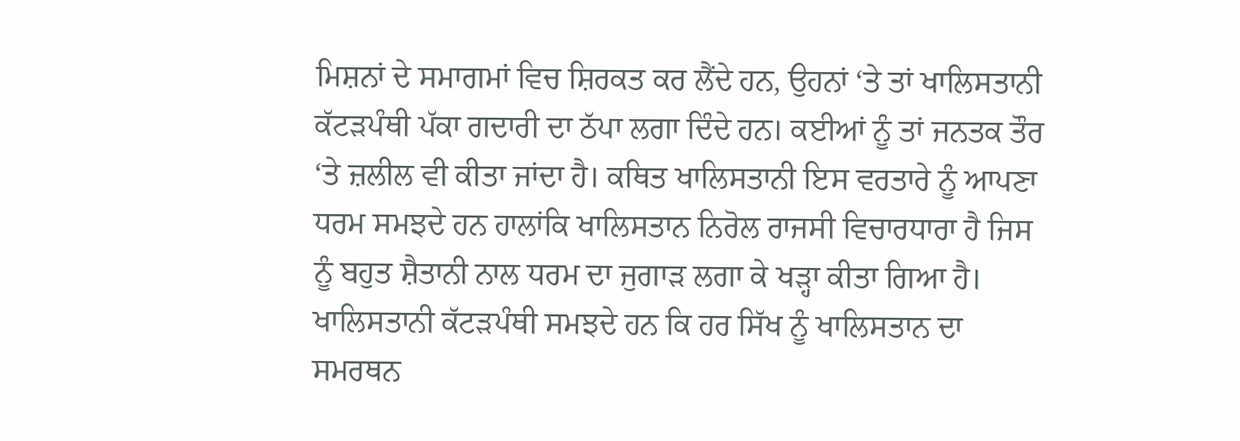ਮਿਸ਼ਨਾਂ ਦੇ ਸਮਾਗਮਾਂ ਵਿਚ ਸ਼ਿਰਕਤ ਕਰ ਲੈਂਦੇ ਹਨ, ਉਹਨਾਂ ‘ਤੇ ਤਾਂ ਖਾਲਿਸਤਾਨੀ ਕੱਟੜਪੰਥੀ ਪੱਕਾ ਗਦਾਰੀ ਦਾ ਠੱਪਾ ਲਗਾ ਦਿੰਦੇ ਹਨ। ਕਈਆਂ ਨੂੰ ਤਾਂ ਜਨਤਕ ਤੌਰ ‘ਤੇ ਜ਼ਲੀਲ ਵੀ ਕੀਤਾ ਜਾਂਦਾ ਹੈ। ਕਥਿਤ ਖਾਲਿਸਤਾਨੀ ਇਸ ਵਰਤਾਰੇ ਨੂੰ ਆਪਣਾ ਧਰਮ ਸਮਝਦੇ ਹਨ ਹਾਲਾਂਕਿ ਖਾਲਿਸਤਾਨ ਨਿਰੋਲ ਰਾਜਸੀ ਵਿਚਾਰਧਾਰਾ ਹੈ ਜਿਸ ਨੂੰ ਬਹੁਤ ਸ਼ੈਤਾਨੀ ਨਾਲ ਧਰਮ ਦਾ ਜੁਗਾੜ ਲਗਾ ਕੇ ਖੜ੍ਹਾ ਕੀਤਾ ਗਿਆ ਹੈ। ਖਾਲਿਸਤਾਨੀ ਕੱਟੜਪੰਥੀ ਸਮਝਦੇ ਹਨ ਕਿ ਹਰ ਸਿੱਖ ਨੂੰ ਖਾਲਿਸਤਾਨ ਦਾ ਸਮਰਥਨ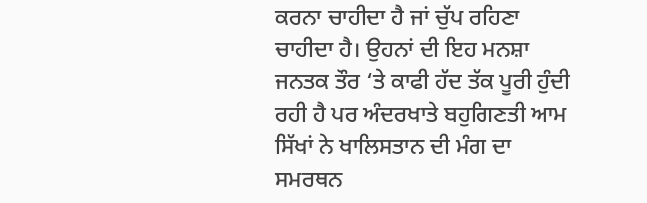ਕਰਨਾ ਚਾਹੀਦਾ ਹੈ ਜਾਂ ਚੁੱਪ ਰਹਿਣਾ ਚਾਹੀਦਾ ਹੈ। ਉਹਨਾਂ ਦੀ ਇਹ ਮਨਸ਼ਾ ਜਨਤਕ ਤੌਰ ‘ਤੇ ਕਾਫੀ ਹੱਦ ਤੱਕ ਪੂਰੀ ਹੁੰਦੀ ਰਹੀ ਹੈ ਪਰ ਅੰਦਰਖਾਤੇ ਬਹੁਗਿਣਤੀ ਆਮ ਸਿੱਖਾਂ ਨੇ ਖਾਲਿਸਤਾਨ ਦੀ ਮੰਗ ਦਾ ਸਮਰਥਨ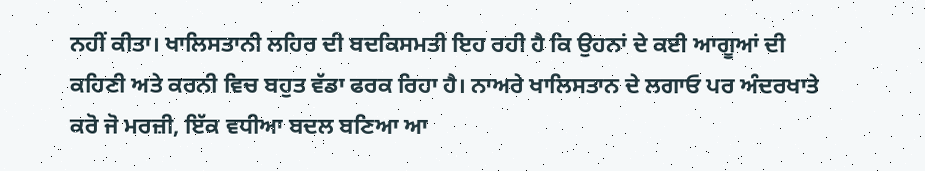ਨਹੀਂ ਕੀਤਾ। ਖਾਲਿਸਤਾਨੀ ਲਹਿਰ ਦੀ ਬਦਕਿਸਮਤੀ ਇਹ ਰਹੀ ਹੈ ਕਿ ਉਹਨਾਂ ਦੇ ਕਈ ਆਗੂਆਂ ਦੀ ਕਹਿਣੀ ਅਤੇ ਕਰਨੀ ਵਿਚ ਬਹੁਤ ਵੱਡਾ ਫਰਕ ਰਿਹਾ ਹੈ। ਨਾਅਰੇ ਖਾਲਿਸਤਾਨ ਦੇ ਲਗਾਓ ਪਰ ਅੰਦਰਖਾਤੇ ਕਰੋ ਜੋ ਮਰਜ਼ੀ, ਇੱਕ ਵਧੀਆ ਬਦਲ ਬਣਿਆ ਆ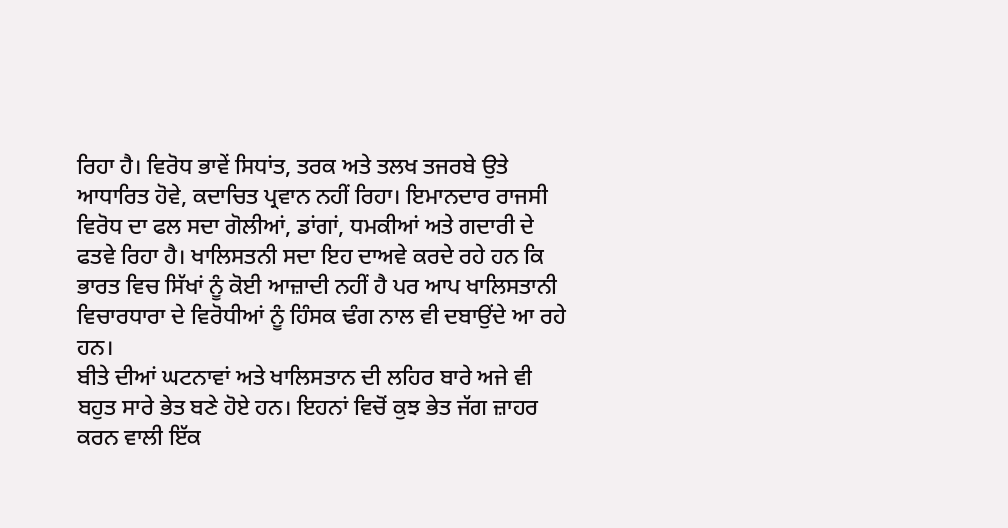ਰਿਹਾ ਹੈ। ਵਿਰੋਧ ਭਾਵੇਂ ਸਿਧਾਂਤ, ਤਰਕ ਅਤੇ ਤਲਖ ਤਜਰਬੇ ਉਤੇ ਆਧਾਰਿਤ ਹੋਵੇ, ਕਦਾਚਿਤ ਪ੍ਰਵਾਨ ਨਹੀਂ ਰਿਹਾ। ਇਮਾਨਦਾਰ ਰਾਜਸੀ ਵਿਰੋਧ ਦਾ ਫਲ ਸਦਾ ਗੋਲੀਆਂ, ਡਾਂਗਾਂ, ਧਮਕੀਆਂ ਅਤੇ ਗਦਾਰੀ ਦੇ ਫਤਵੇ ਰਿਹਾ ਹੈ। ਖਾਲਿਸਤਨੀ ਸਦਾ ਇਹ ਦਾਅਵੇ ਕਰਦੇ ਰਹੇ ਹਨ ਕਿ ਭਾਰਤ ਵਿਚ ਸਿੱਖਾਂ ਨੂੰ ਕੋਈ ਆਜ਼ਾਦੀ ਨਹੀਂ ਹੈ ਪਰ ਆਪ ਖਾਲਿਸਤਾਨੀ ਵਿਚਾਰਧਾਰਾ ਦੇ ਵਿਰੋਧੀਆਂ ਨੂੰ ਹਿੰਸਕ ਢੰਗ ਨਾਲ ਵੀ ਦਬਾਉਂਦੇ ਆ ਰਹੇ ਹਨ।
ਬੀਤੇ ਦੀਆਂ ਘਟਨਾਵਾਂ ਅਤੇ ਖਾਲਿਸਤਾਨ ਦੀ ਲਹਿਰ ਬਾਰੇ ਅਜੇ ਵੀ ਬਹੁਤ ਸਾਰੇ ਭੇਤ ਬਣੇ ਹੋਏ ਹਨ। ਇਹਨਾਂ ਵਿਚੋਂ ਕੁਝ ਭੇਤ ਜੱਗ ਜ਼ਾਹਰ ਕਰਨ ਵਾਲੀ ਇੱਕ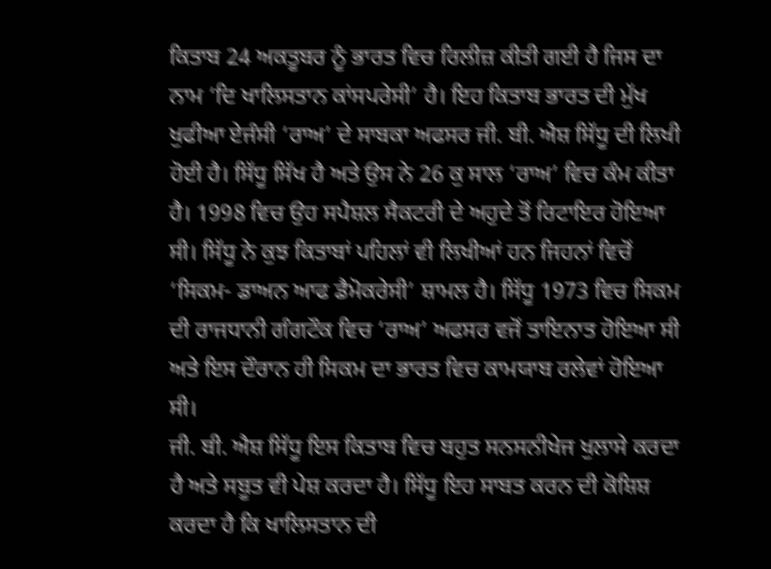ਕਿਤਾਬ 24 ਅਕਤੂਬਰ ਨੂੰ ਭਾਰਤ ਵਿਚ ਰਿਲੀਜ਼ ਕੀਤੀ ਗਈ ਹੈ ਜਿਸ ਦਾ ਨਾਮ ‘ਦਿ ਖਾਲਿਸਤਾਨ ਕਾਂਸਪਰੇਸੀ’ ਹੈ। ਇਹ ਕਿਤਾਬ ਭਾਰਤ ਦੀ ਮੁੱਖ ਖੁਫੀਆ ਏਜੰਸੀ ‘ਰਾਅ’ ਦੇ ਸਾਬਕਾ ਅਫਸਰ ਜੀ. ਬੀ. ਐਸ਼ ਸਿੱਧੂ ਦੀ ਲਿਖੀ ਹੋਈ ਹੈ। ਸਿੱਧੂ ਸਿੱਖ ਹੈ ਅਤੇ ਉਸ ਨੇ 26 ਕੁ ਸਾਲ ‘ਰਾਅ’ ਵਿਚ ਕੰਮ ਕੀਤਾ ਹੈ। 1998 ਵਿਚ ਉਹ ਸਪੈਸ਼ਲ ਸੈਕਟਰੀ ਦੇ ਅਹੁਦੇ ਤੋਂ ਰਿਟਾਇਰ ਹੋਇਆ ਸੀ। ਸਿੱਧੂ ਨੇ ਕੁਝ ਕਿਤਾਬਾਂ ਪਹਿਲਾਂ ਵੀ ਲਿਖੀਆਂ ਹਨ ਜਿਹਨਾਂ ਵਿਚੋਂ ‘ਸਿਕਮ- ਡਾਅਨ ਆਫ ਡੈਮੋਕਰੇਸੀ’ ਸ਼ਾਮਲ ਹੈ। ਸਿੱਧੂ 1973 ਵਿਚ ਸਿਕਮ ਦੀ ਰਾਜਧਾਨੀ ਗੰਗਟੌਕ ਵਿਚ ‘ਰਾਅ’ ਅਫਸਰ ਵਜੋਂ ਤਾਇਨਾਤ ਹੋਇਆ ਸੀ ਅਤੇ ਇਸ ਦੌਰਾਨ ਹੀ ਸਿਕਮ ਦਾ ਭਾਰਤ ਵਿਚ ਕਾਮਯਾਬ ਰਲੇਵਾਂ ਹੋਇਆ ਸੀ।
ਜੀ. ਬੀ. ਐਸ਼ ਸਿੱਧੂ ਇਸ ਕਿਤਾਬ ਵਿਚ ਬਹੁਤ ਸਨਸਨੀਖੇਜ ਖੁਲਾਸੇ ਕਰਦਾ ਹੈ ਅਤੇ ਸਬੂਤ ਵੀ ਪੇਸ਼ ਕਰਦਾ ਹੈ। ਸਿੱਧੂ ਇਹ ਸਾਬਤ ਕਰਨ ਦੀ ਕੋਸ਼ਿਸ਼ ਕਰਦਾ ਹੈ ਕਿ ਖਾਲਿਸਤਾਨ ਦੀ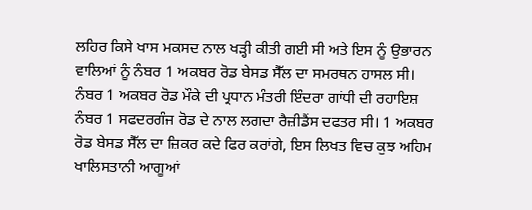ਲਹਿਰ ਕਿਸੇ ਖਾਸ ਮਕਸਦ ਨਾਲ ਖੜ੍ਹੀ ਕੀਤੀ ਗਈ ਸੀ ਅਤੇ ਇਸ ਨੂੰ ਉਭਾਰਨ ਵਾਲਿਆਂ ਨੂੰ ਨੰਬਰ 1 ਅਕਬਰ ਰੋਡ ਬੇਸਡ ਸੈੱਲ ਦਾ ਸਮਰਥਨ ਹਾਸਲ ਸੀ। ਨੰਬਰ 1 ਅਕਬਰ ਰੋਡ ਮੌਕੇ ਦੀ ਪ੍ਰਧਾਨ ਮੰਤਰੀ ਇੰਦਰਾ ਗਾਂਧੀ ਦੀ ਰਹਾਇਸ਼ ਨੰਬਰ 1 ਸਫਦਰਗੰਜ ਰੋਡ ਦੇ ਨਾਲ ਲਗਦਾ ਰੈਜ਼ੀਡੈਂਸ ਦਫਤਰ ਸੀ। 1 ਅਕਬਰ ਰੋਡ ਬੇਸਡ ਸੈੱਲ ਦਾ ਜ਼ਿਕਰ ਕਦੇ ਫਿਰ ਕਰਾਂਗੇ, ਇਸ ਲਿਖਤ ਵਿਚ ਕੁਝ ਅਹਿਮ ਖਾਲਿਸਤਾਨੀ ਆਗੂਆਂ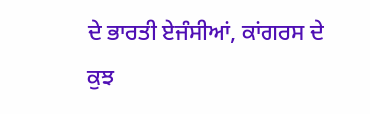ਦੇ ਭਾਰਤੀ ਏਜੰਸੀਆਂ, ਕਾਂਗਰਸ ਦੇ ਕੁਝ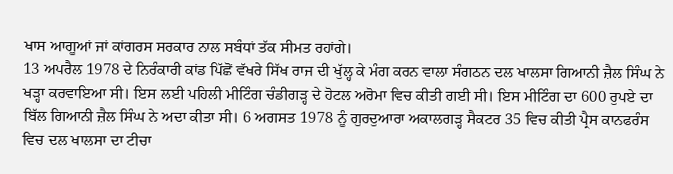ਖਾਸ ਆਗੂਆਂ ਜਾਂ ਕਾਂਗਰਸ ਸਰਕਾਰ ਨਾਲ ਸਬੰਧਾਂ ਤੱਕ ਸੀਮਤ ਰਹਾਂਗੇ।
13 ਅਪਰੈਲ 1978 ਦੇ ਨਿਰੰਕਾਰੀ ਕਾਂਡ ਪਿੱਛੋਂ ਵੱਖਰੇ ਸਿੱਖ ਰਾਜ ਦੀ ਖੁੱਲ੍ਹ ਕੇ ਮੰਗ ਕਰਨ ਵਾਲਾ ਸੰਗਠਨ ਦਲ ਖਾਲਸਾ ਗਿਆਨੀ ਜ਼ੈਲ ਸਿੰਘ ਨੇ ਖੜ੍ਹਾ ਕਰਵਾਇਆ ਸੀ। ਇਸ ਲਈ ਪਹਿਲੀ ਮੀਟਿੰਗ ਚੰਡੀਗੜ੍ਹ ਦੇ ਹੋਟਲ ਅਰੋਮਾ ਵਿਚ ਕੀਤੀ ਗਈ ਸੀ। ਇਸ ਮੀਟਿੰਗ ਦਾ 600 ਰੁਪਏ ਦਾ ਬਿੱਲ ਗਿਆਨੀ ਜ਼ੈਲ ਸਿੰਘ ਨੇ ਅਦਾ ਕੀਤਾ ਸੀ। 6 ਅਗਸਤ 1978 ਨੂੰ ਗੁਰਦੁਆਰਾ ਅਕਾਲਗੜ੍ਹ ਸੈਕਟਰ 35 ਵਿਚ ਕੀਤੀ ਪ੍ਰੈਸ ਕਾਨਫਰੰਸ ਵਿਚ ਦਲ ਖਾਲਸਾ ਦਾ ਟੀਚਾ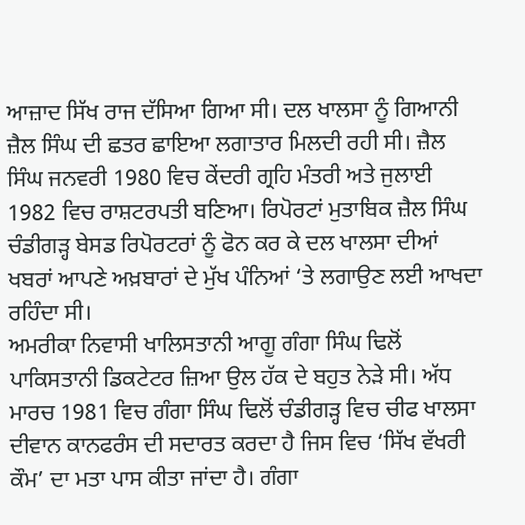ਆਜ਼ਾਦ ਸਿੱਖ ਰਾਜ ਦੱਸਿਆ ਗਿਆ ਸੀ। ਦਲ ਖਾਲਸਾ ਨੂੰ ਗਿਆਨੀ ਜ਼ੈਲ ਸਿੰਘ ਦੀ ਛਤਰ ਛਾਇਆ ਲਗਾਤਾਰ ਮਿਲਦੀ ਰਹੀ ਸੀ। ਜ਼ੈਲ ਸਿੰਘ ਜਨਵਰੀ 1980 ਵਿਚ ਕੇਂਦਰੀ ਗ੍ਰਹਿ ਮੰਤਰੀ ਅਤੇ ਜੁਲਾਈ 1982 ਵਿਚ ਰਾਸ਼ਟਰਪਤੀ ਬਣਿਆ। ਰਿਪੋਰਟਾਂ ਮੁਤਾਬਿਕ ਜ਼ੈਲ ਸਿੰਘ ਚੰਡੀਗੜ੍ਹ ਬੇਸਡ ਰਿਪੋਰਟਰਾਂ ਨੂੰ ਫੋਨ ਕਰ ਕੇ ਦਲ ਖਾਲਸਾ ਦੀਆਂ ਖਬਰਾਂ ਆਪਣੇ ਅਖ਼ਬਾਰਾਂ ਦੇ ਮੁੱਖ ਪੰਨਿਆਂ ‘ਤੇ ਲਗਾਉਣ ਲਈ ਆਖਦਾ ਰਹਿੰਦਾ ਸੀ।
ਅਮਰੀਕਾ ਨਿਵਾਸੀ ਖਾਲਿਸਤਾਨੀ ਆਗੂ ਗੰਗਾ ਸਿੰਘ ਢਿਲੋਂ ਪਾਕਿਸਤਾਨੀ ਡਿਕਟੇਟਰ ਜ਼ਿਆ ਉਲ ਹੱਕ ਦੇ ਬਹੁਤ ਨੇੜੇ ਸੀ। ਅੱਧ ਮਾਰਚ 1981 ਵਿਚ ਗੰਗਾ ਸਿੰਘ ਢਿਲੋਂ ਚੰਡੀਗੜ੍ਹ ਵਿਚ ਚੀਫ ਖਾਲਸਾ ਦੀਵਾਨ ਕਾਨਫਰੰਸ ਦੀ ਸਦਾਰਤ ਕਰਦਾ ਹੈ ਜਿਸ ਵਿਚ ‘ਸਿੱਖ ਵੱਖਰੀ ਕੌਮ’ ਦਾ ਮਤਾ ਪਾਸ ਕੀਤਾ ਜਾਂਦਾ ਹੈ। ਗੰਗਾ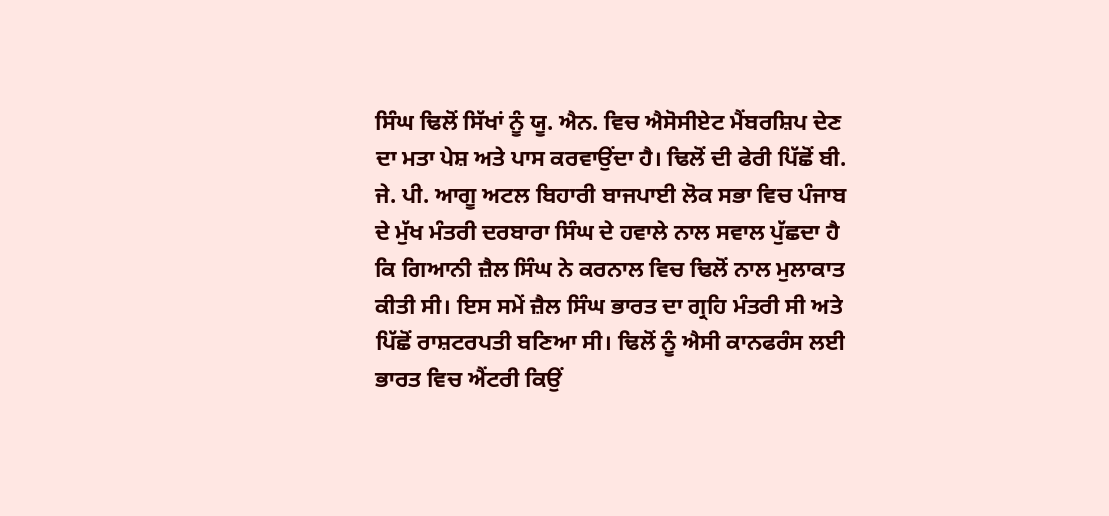ਸਿੰਘ ਢਿਲੋਂ ਸਿੱਖਾਂ ਨੂੰ ਯੂ. ਐਨ. ਵਿਚ ਐਸੋਸੀਏਟ ਮੈਂਬਰਸ਼ਿਪ ਦੇਣ ਦਾ ਮਤਾ ਪੇਸ਼ ਅਤੇ ਪਾਸ ਕਰਵਾਉਂਦਾ ਹੈ। ਢਿਲੋਂ ਦੀ ਫੇਰੀ ਪਿੱਛੋਂ ਬੀ. ਜੇ. ਪੀ. ਆਗੂ ਅਟਲ ਬਿਹਾਰੀ ਬਾਜਪਾਈ ਲੋਕ ਸਭਾ ਵਿਚ ਪੰਜਾਬ ਦੇ ਮੁੱਖ ਮੰਤਰੀ ਦਰਬਾਰਾ ਸਿੰਘ ਦੇ ਹਵਾਲੇ ਨਾਲ ਸਵਾਲ ਪੁੱਛਦਾ ਹੈ ਕਿ ਗਿਆਨੀ ਜ਼ੈਲ ਸਿੰਘ ਨੇ ਕਰਨਾਲ ਵਿਚ ਢਿਲੋਂ ਨਾਲ ਮੁਲਾਕਾਤ ਕੀਤੀ ਸੀ। ਇਸ ਸਮੇਂ ਜ਼ੈਲ ਸਿੰਘ ਭਾਰਤ ਦਾ ਗ੍ਰਹਿ ਮੰਤਰੀ ਸੀ ਅਤੇ ਪਿੱਛੋਂ ਰਾਸ਼ਟਰਪਤੀ ਬਣਿਆ ਸੀ। ਢਿਲੋਂ ਨੂੰ ਐਸੀ ਕਾਨਫਰੰਸ ਲਈ ਭਾਰਤ ਵਿਚ ਐਂਟਰੀ ਕਿਉਂ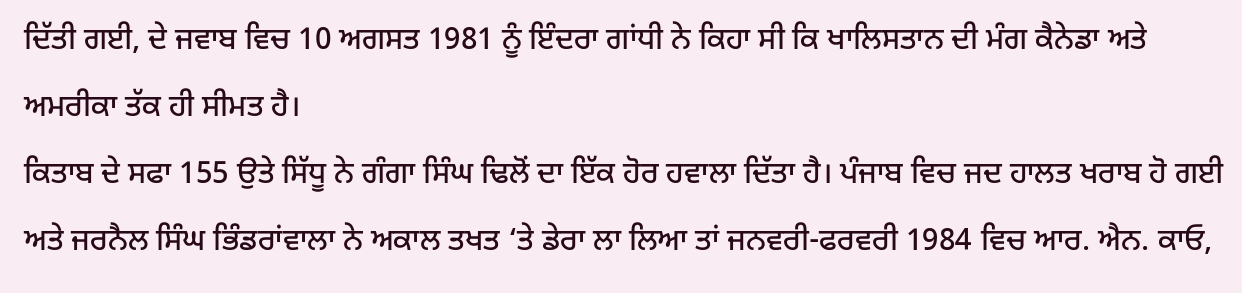ਦਿੱਤੀ ਗਈ, ਦੇ ਜਵਾਬ ਵਿਚ 10 ਅਗਸਤ 1981 ਨੂੰ ਇੰਦਰਾ ਗਾਂਧੀ ਨੇ ਕਿਹਾ ਸੀ ਕਿ ਖਾਲਿਸਤਾਨ ਦੀ ਮੰਗ ਕੈਨੇਡਾ ਅਤੇ ਅਮਰੀਕਾ ਤੱਕ ਹੀ ਸੀਮਤ ਹੈ।
ਕਿਤਾਬ ਦੇ ਸਫਾ 155 ਉਤੇ ਸਿੱਧੂ ਨੇ ਗੰਗਾ ਸਿੰਘ ਢਿਲੋਂ ਦਾ ਇੱਕ ਹੋਰ ਹਵਾਲਾ ਦਿੱਤਾ ਹੈ। ਪੰਜਾਬ ਵਿਚ ਜਦ ਹਾਲਤ ਖਰਾਬ ਹੋ ਗਈ ਅਤੇ ਜਰਨੈਲ ਸਿੰਘ ਭਿੰਡਰਾਂਵਾਲਾ ਨੇ ਅਕਾਲ ਤਖਤ ‘ਤੇ ਡੇਰਾ ਲਾ ਲਿਆ ਤਾਂ ਜਨਵਰੀ-ਫਰਵਰੀ 1984 ਵਿਚ ਆਰ. ਐਨ. ਕਾਓ,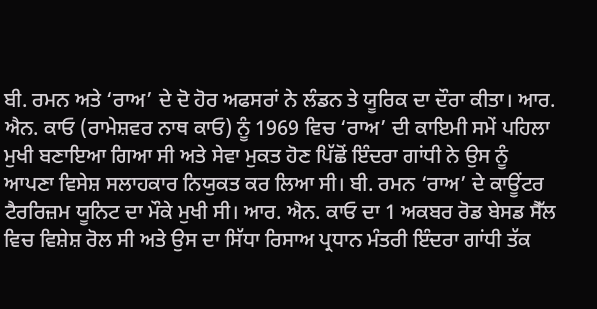ਬੀ. ਰਮਨ ਅਤੇ ‘ਰਾਅ’ ਦੇ ਦੋ ਹੋਰ ਅਫਸਰਾਂ ਨੇ ਲੰਡਨ ਤੇ ਯੂਰਿਕ ਦਾ ਦੌਰਾ ਕੀਤਾ। ਆਰ. ਐਨ. ਕਾਓ (ਰਾਮੇਸ਼ਵਰ ਨਾਥ ਕਾਓ) ਨੂੰ 1969 ਵਿਚ ‘ਰਾਅ’ ਦੀ ਕਾਇਮੀ ਸਮੇਂ ਪਹਿਲਾ ਮੁਖੀ ਬਣਾਇਆ ਗਿਆ ਸੀ ਅਤੇ ਸੇਵਾ ਮੁਕਤ ਹੋਣ ਪਿੱਛੋਂ ਇੰਦਰਾ ਗਾਂਧੀ ਨੇ ਉਸ ਨੂੰ ਆਪਣਾ ਵਿਸੇਸ਼ ਸਲਾਹਕਾਰ ਨਿਯੁਕਤ ਕਰ ਲਿਆ ਸੀ। ਬੀ. ਰਮਨ ‘ਰਾਅ’ ਦੇ ਕਾਊਂਟਰ ਟੈਰਰਿਜ਼ਮ ਯੂਨਿਟ ਦਾ ਮੌਕੇ ਮੁਖੀ ਸੀ। ਆਰ. ਐਨ. ਕਾਓ ਦਾ 1 ਅਕਬਰ ਰੋਡ ਬੇਸਡ ਸੈੱਲ ਵਿਚ ਵਿਸ਼ੇਸ਼ ਰੋਲ ਸੀ ਅਤੇ ਉਸ ਦਾ ਸਿੱਧਾ ਰਿਸਾਅ ਪ੍ਰਧਾਨ ਮੰਤਰੀ ਇੰਦਰਾ ਗਾਂਧੀ ਤੱਕ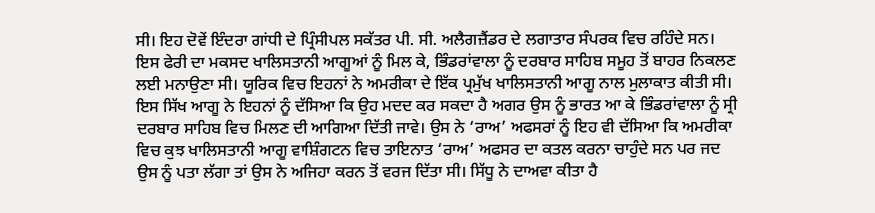ਸੀ। ਇਹ ਦੋਵੇਂ ਇੰਦਰਾ ਗਾਂਧੀ ਦੇ ਪ੍ਰਿੰਸੀਪਲ ਸਕੱਤਰ ਪੀ. ਸੀ. ਅਲੈਗਜ਼ੈਂਡਰ ਦੇ ਲਗਾਤਾਰ ਸੰਪਰਕ ਵਿਚ ਰਹਿੰਦੇ ਸਨ। ਇਸ ਫੇਰੀ ਦਾ ਮਕਸਦ ਖਾਲਿਸਤਾਨੀ ਆਗੂਆਂ ਨੂੰ ਮਿਲ ਕੇ, ਭਿੰਡਰਾਂਵਾਲਾ ਨੂੰ ਦਰਬਾਰ ਸਾਹਿਬ ਸਮੂਹ ਤੋਂ ਬਾਹਰ ਨਿਕਲਣ ਲਈ ਮਨਾਉਣਾ ਸੀ। ਯੂਰਿਕ ਵਿਚ ਇਹਨਾਂ ਨੇ ਅਮਰੀਕਾ ਦੇ ਇੱਕ ਪ੍ਰਮੁੱਖ ਖਾਲਿਸਤਾਨੀ ਆਗੂ ਨਾਲ ਮੁਲਾਕਾਤ ਕੀਤੀ ਸੀ। ਇਸ ਸਿੱਖ ਆਗੂ ਨੇ ਇਹਨਾਂ ਨੂੰ ਦੱਸਿਆ ਕਿ ਉਹ ਮਦਦ ਕਰ ਸਕਦਾ ਹੈ ਅਗਰ ਉਸ ਨੂੰ ਭਾਰਤ ਆ ਕੇ ਭਿੰਡਰਾਂਵਾਲਾ ਨੂੰ ਸ੍ਰੀ ਦਰਬਾਰ ਸਾਹਿਬ ਵਿਚ ਮਿਲਣ ਦੀ ਆਗਿਆ ਦਿੱਤੀ ਜਾਵੇ। ਉਸ ਨੇ ‘ਰਾਅ’ ਅਫਸਰਾਂ ਨੂੰ ਇਹ ਵੀ ਦੱਸਿਆ ਕਿ ਅਮਰੀਕਾ ਵਿਚ ਕੁਝ ਖਾਲਿਸਤਾਨੀ ਆਗੂ ਵਾਸ਼ਿੰਗਟਨ ਵਿਚ ਤਾਇਨਾਤ ‘ਰਾਅ’ ਅਫਸਰ ਦਾ ਕਤਲ ਕਰਨਾ ਚਾਹੁੰਦੇ ਸਨ ਪਰ ਜਦ ਉਸ ਨੂੰ ਪਤਾ ਲੱਗਾ ਤਾਂ ਉਸ ਨੇ ਅਜਿਹਾ ਕਰਨ ਤੋਂ ਵਰਜ ਦਿੱਤਾ ਸੀ। ਸਿੱਧੂ ਨੇ ਦਾਅਵਾ ਕੀਤਾ ਹੈ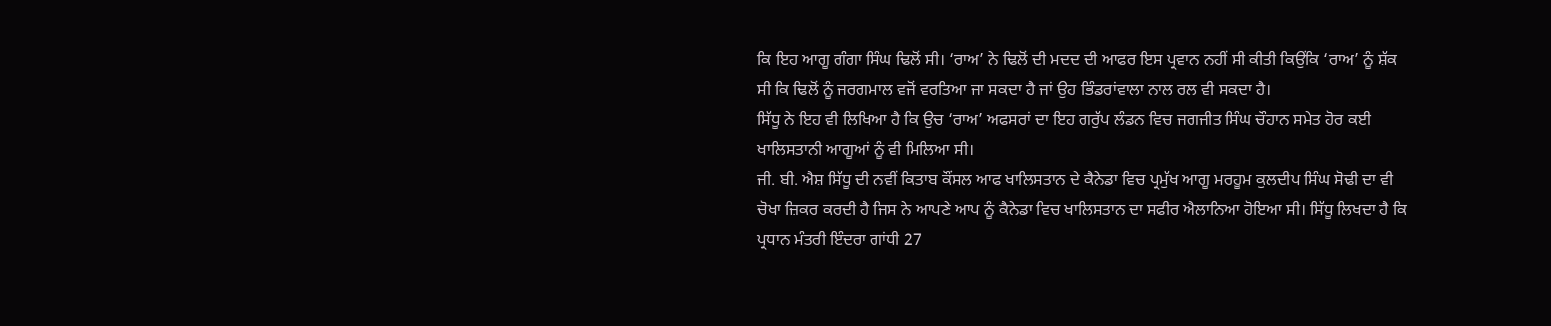ਕਿ ਇਹ ਆਗੂ ਗੰਗਾ ਸਿੰਘ ਢਿਲੋਂ ਸੀ। ‘ਰਾਅ’ ਨੇ ਢਿਲੋਂ ਦੀ ਮਦਦ ਦੀ ਆਫਰ ਇਸ ਪ੍ਰਵਾਨ ਨਹੀਂ ਸੀ ਕੀਤੀ ਕਿਉਂਕਿ ‘ਰਾਅ’ ਨੂੰ ਸ਼ੱਕ ਸੀ ਕਿ ਢਿਲੋਂ ਨੂੰ ਜਰਗਮਾਲ ਵਜੋਂ ਵਰਤਿਆ ਜਾ ਸਕਦਾ ਹੈ ਜਾਂ ਉਹ ਭਿੰਡਰਾਂਵਾਲਾ ਨਾਲ ਰਲ ਵੀ ਸਕਦਾ ਹੈ।
ਸਿੱਧੂ ਨੇ ਇਹ ਵੀ ਲਿਖਿਆ ਹੈ ਕਿ ਉਚ ‘ਰਾਅ’ ਅਫਸਰਾਂ ਦਾ ਇਹ ਗਰੁੱਪ ਲੰਡਨ ਵਿਚ ਜਗਜੀਤ ਸਿੰਘ ਚੌਹਾਨ ਸਮੇਤ ਹੋਰ ਕਈ ਖਾਲਿਸਤਾਨੀ ਆਗੂਆਂ ਨੂੰ ਵੀ ਮਿਲਿਆ ਸੀ।
ਜੀ. ਬੀ. ਐਸ਼ ਸਿੱਧੂ ਦੀ ਨਵੀਂ ਕਿਤਾਬ ਕੌਂਸਲ ਆਫ ਖਾਲਿਸਤਾਨ ਦੇ ਕੈਨੇਡਾ ਵਿਚ ਪ੍ਰਮੁੱਖ ਆਗੂ ਮਰਹੂਮ ਕੁਲਦੀਪ ਸਿੰਘ ਸੋਢੀ ਦਾ ਵੀ ਚੋਖਾ ਜ਼ਿਕਰ ਕਰਦੀ ਹੈ ਜਿਸ ਨੇ ਆਪਣੇ ਆਪ ਨੂੰ ਕੈਨੇਡਾ ਵਿਚ ਖਾਲਿਸਤਾਨ ਦਾ ਸਫੀਰ ਐਲਾਨਿਆ ਹੋਇਆ ਸੀ। ਸਿੱਧੂ ਲਿਖਦਾ ਹੈ ਕਿ ਪ੍ਰਧਾਨ ਮੰਤਰੀ ਇੰਦਰਾ ਗਾਂਧੀ 27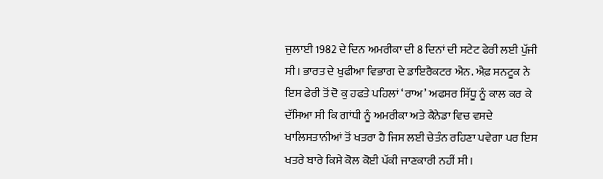ਜੁਲਾਈ 1982 ਦੇ ਦਿਨ ਅਮਰੀਕਾ ਦੀ 8 ਦਿਨਾਂ ਦੀ ਸਟੇਟ ਫੇਰੀ ਲਈ ਪੁੱਜੀ ਸੀ। ਭਾਰਤ ਦੇ ਖੁਫੀਆ ਵਿਭਾਗ ਦੇ ਡਾਇਰੈਕਟਰ ਐਨ. ਐਫ਼ ਸਨਟੂਕ ਨੇ ਇਸ ਫੇਰੀ ਤੋਂ ਦੋ ਕੁ ਹਫਤੇ ਪਹਿਲਾਂ ‘ਰਾਅ’ ਅਫਸਰ ਸਿੱਧੂ ਨੂੰ ਕਾਲ ਕਰ ਕੇ ਦੱਸਿਆ ਸੀ ਕਿ ਗਾਂਧੀ ਨੂੰ ਅਮਰੀਕਾ ਅਤੇ ਕੈਨੇਡਾ ਵਿਚ ਵਸਦੇ ਖਾਲਿਸਤਾਨੀਆਂ ਤੋਂ ਖਤਰਾ ਹੈ ਜਿਸ ਲਈ ਚੇਤੰਨ ਰਹਿਣਾ ਪਵੇਗਾ ਪਰ ਇਸ ਖਤਰੇ ਬਾਰੇ ਕਿਸੇ ਕੋਲ ਕੋਈ ਪੱਕੀ ਜਾਣਕਾਰੀ ਨਹੀਂ ਸੀ।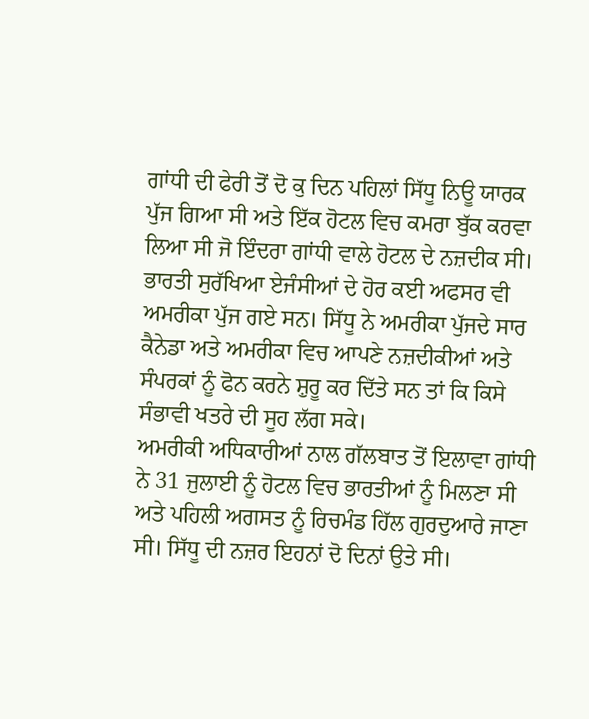ਗਾਂਧੀ ਦੀ ਫੇਰੀ ਤੋਂ ਦੋ ਕੁ ਦਿਨ ਪਹਿਲਾਂ ਸਿੱਧੂ ਨਿਊ ਯਾਰਕ ਪੁੱਜ ਗਿਆ ਸੀ ਅਤੇ ਇੱਕ ਹੋਟਲ ਵਿਚ ਕਮਰਾ ਬੁੱਕ ਕਰਵਾ ਲਿਆ ਸੀ ਜੋ ਇੰਦਰਾ ਗਾਂਧੀ ਵਾਲੇ ਹੋਟਲ ਦੇ ਨਜ਼ਦੀਕ ਸੀ। ਭਾਰਤੀ ਸੁਰੱਖਿਆ ਏਜੰਸੀਆਂ ਦੇ ਹੋਰ ਕਈ ਅਫਸਰ ਵੀ ਅਮਰੀਕਾ ਪੁੱਜ ਗਏ ਸਨ। ਸਿੱਧੂ ਨੇ ਅਮਰੀਕਾ ਪੁੱਜਦੇ ਸਾਰ ਕੈਨੇਡਾ ਅਤੇ ਅਮਰੀਕਾ ਵਿਚ ਆਪਣੇ ਨਜ਼ਦੀਕੀਆਂ ਅਤੇ ਸੰਪਰਕਾਂ ਨੂੰ ਫੋਨ ਕਰਨੇ ਸ਼ੁਰੂ ਕਰ ਦਿੱਤੇ ਸਨ ਤਾਂ ਕਿ ਕਿਸੇ ਸੰਭਾਵੀ ਖਤਰੇ ਦੀ ਸੂਹ ਲੱਗ ਸਕੇ।
ਅਮਰੀਕੀ ਅਧਿਕਾਰੀਆਂ ਨਾਲ ਗੱਲਬਾਤ ਤੋਂ ਇਲਾਵਾ ਗਾਂਧੀ ਨੇ 31 ਜੁਲਾਈ ਨੂੰ ਹੋਟਲ ਵਿਚ ਭਾਰਤੀਆਂ ਨੂੰ ਮਿਲਣਾ ਸੀ ਅਤੇ ਪਹਿਲੀ ਅਗਸਤ ਨੂੰ ਰਿਚਮੰਡ ਹਿੱਲ ਗੁਰਦੁਆਰੇ ਜਾਣਾ ਸੀ। ਸਿੱਧੂ ਦੀ ਨਜ਼ਰ ਇਹਨਾਂ ਦੋ ਦਿਨਾਂ ਉਤੇ ਸੀ।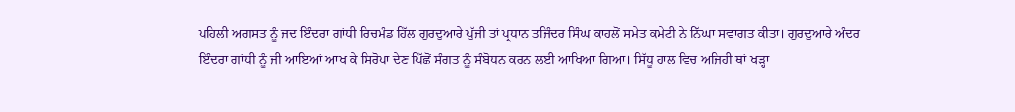ਪਹਿਲੀ ਅਗਸਤ ਨੂੰ ਜਦ ਇੰਦਰਾ ਗਾਂਧੀ ਰਿਚਮੰਡ ਹਿੱਲ ਗੁਰਦੁਆਰੇ ਪੁੱਜੀ ਤਾਂ ਪ੍ਰਧਾਨ ਤਜਿੰਦਰ ਸਿੰਘ ਕਾਹਲੋਂ ਸਮੇਤ ਕਮੇਟੀ ਨੇ ਨਿੱਘਾ ਸਵਾਗਤ ਕੀਤਾ। ਗੁਰਦੁਆਰੇ ਅੰਦਰ ਇੰਦਰਾ ਗਾਂਧੀ ਨੂੰ ਜੀ ਆਇਆਂ ਆਖ ਕੇ ਸਿਰੋਪਾ ਦੇਣ ਪਿੱਛੋਂ ਸੰਗਤ ਨੂੰ ਸੰਬੋਧਨ ਕਰਨ ਲਈ ਆਖਿਆ ਗਿਆ। ਸਿੱਧੂ ਹਾਲ ਵਿਚ ਅਜਿਹੀ ਥਾਂ ਖੜ੍ਹਾ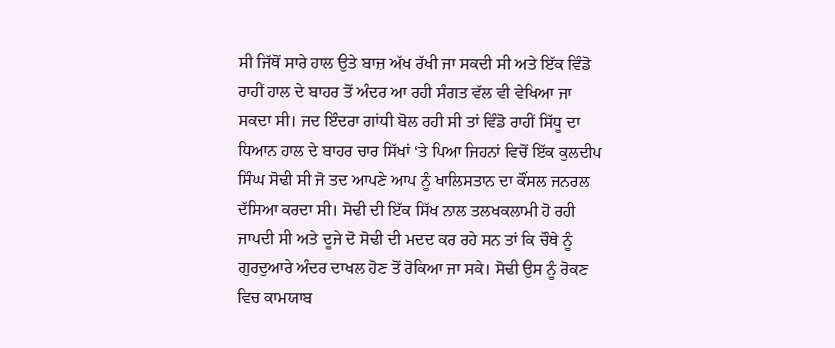ਸੀ ਜਿੱਥੋਂ ਸਾਰੇ ਹਾਲ ਉਤੇ ਬਾਜ਼ ਅੱਖ ਰੱਖੀ ਜਾ ਸਕਦੀ ਸੀ ਅਤੇ ਇੱਕ ਵਿੰਡੋ ਰਾਹੀਂ ਹਾਲ ਦੇ ਬਾਹਰ ਤੋਂ ਅੰਦਰ ਆ ਰਹੀ ਸੰਗਤ ਵੱਲ ਵੀ ਵੇਖਿਆ ਜਾ ਸਕਦਾ ਸੀ। ਜਦ ਇੰਦਰਾ ਗਾਂਧੀ ਬੋਲ ਰਹੀ ਸੀ ਤਾਂ ਵਿੰਡੋ ਰਾਹੀਂ ਸਿੱਧੂ ਦਾ ਧਿਆਨ ਹਾਲ ਦੇ ਬਾਹਰ ਚਾਰ ਸਿੱਖਾਂ ‘ਤੇ ਪਿਆ ਜਿਹਨਾਂ ਵਿਚੋਂ ਇੱਕ ਕੁਲਦੀਪ ਸਿੰਘ ਸੋਢੀ ਸੀ ਜੋ ਤਦ ਆਪਣੇ ਆਪ ਨੂੰ ਖਾਲਿਸਤਾਨ ਦਾ ਕੌਂਸਲ ਜਨਰਲ ਦੱਸਿਆ ਕਰਦਾ ਸੀ। ਸੋਢੀ ਦੀ ਇੱਕ ਸਿੱਖ ਨਾਲ ਤਲਖਕਲਾਮੀ ਹੋ ਰਹੀ ਜਾਪਦੀ ਸੀ ਅਤੇ ਦੂਜੇ ਦੋ ਸੋਢੀ ਦੀ ਮਦਦ ਕਰ ਰਹੇ ਸਨ ਤਾਂ ਕਿ ਚੌਥੇ ਨੂੰ ਗੁਰਦੁਆਰੇ ਅੰਦਰ ਦਾਖਲ ਹੋਣ ਤੋਂ ਰੋਕਿਆ ਜਾ ਸਕੇ। ਸੋਢੀ ਉਸ ਨੂੰ ਰੋਕਣ ਵਿਚ ਕਾਮਯਾਬ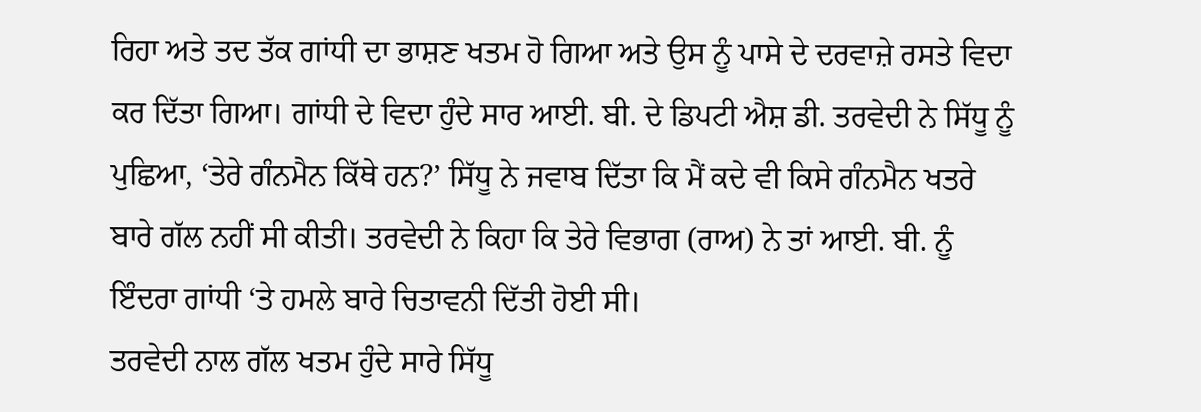ਰਿਹਾ ਅਤੇ ਤਦ ਤੱਕ ਗਾਂਧੀ ਦਾ ਭਾਸ਼ਣ ਖਤਮ ਹੋ ਗਿਆ ਅਤੇ ਉਸ ਨੂੰ ਪਾਸੇ ਦੇ ਦਰਵਾਜ਼ੇ ਰਸਤੇ ਵਿਦਾ ਕਰ ਦਿੱਤਾ ਗਿਆ। ਗਾਂਧੀ ਦੇ ਵਿਦਾ ਹੁੰਦੇ ਸਾਰ ਆਈ. ਬੀ. ਦੇ ਡਿਪਟੀ ਐਸ਼ ਡੀ. ਤਰਵੇਦੀ ਨੇ ਸਿੱਧੂ ਨੂੰ ਪੁਛਿਆ, ‘ਤੇਰੇ ਗੰਨਮੈਨ ਕਿੱਥੇ ਹਨ?’ ਸਿੱਧੂ ਨੇ ਜਵਾਬ ਦਿੱਤਾ ਕਿ ਮੈਂ ਕਦੇ ਵੀ ਕਿਸੇ ਗੰਨਮੈਨ ਖਤਰੇ ਬਾਰੇ ਗੱਲ ਨਹੀਂ ਸੀ ਕੀਤੀ। ਤਰਵੇਦੀ ਨੇ ਕਿਹਾ ਕਿ ਤੇਰੇ ਵਿਭਾਗ (ਰਾਅ) ਨੇ ਤਾਂ ਆਈ. ਬੀ. ਨੂੰ ਇੰਦਰਾ ਗਾਂਧੀ ‘ਤੇ ਹਮਲੇ ਬਾਰੇ ਚਿਤਾਵਨੀ ਦਿੱਤੀ ਹੋਈ ਸੀ।
ਤਰਵੇਦੀ ਨਾਲ ਗੱਲ ਖਤਮ ਹੁੰਦੇ ਸਾਰੇ ਸਿੱਧੂ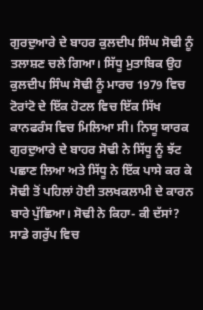ਗੁਰਦੁਆਰੇ ਦੇ ਬਾਹਰ ਕੁਲਦੀਪ ਸਿੰਘ ਸੋਢੀ ਨੂੰ ਤਲਾਸ਼ਣ ਚਲੇ ਗਿਆ। ਸਿੱਧੂ ਮੁਤਾਬਿਕ ਉਹ ਕੁਲਦੀਪ ਸਿੰਘ ਸੋਢੀ ਨੂੰ ਮਾਰਚ 1979 ਵਿਚ ਟੋਰਾਂਟੋ ਦੇ ਇੱਕ ਹੋਟਲ ਵਿਚ ਇੱਕ ਸਿੱਖ ਕਾਨਫਰੰਸ ਵਿਚ ਮਿਲਿਆ ਸੀ। ਨਿਯੂ ਯਾਰਕ ਗੁਰਦੁਆਰੇ ਦੇ ਬਾਹਰ ਸੋਢੀ ਨੇ ਸਿੱਧੂ ਨੂੰ ਝੱਟ ਪਛਾਣ ਲਿਆ ਅਤੇ ਸਿੱਧੂ ਨੇ ਇੱਕ ਪਾਸੇ ਕਰ ਕੇ ਸੋਢੀ ਤੋਂ ਪਹਿਲਾਂ ਹੋਈ ਤਲਖਕਲਾਮੀ ਦੇ ਕਾਰਨ ਬਾਰੇ ਪੁੱਛਿਆ। ਸੋਢੀ ਨੇ ਕਿਹਾ- ਕੀ ਦੱਸਾਂ? ਸਾਡੇ ਗਰੁੱਪ ਵਿਚ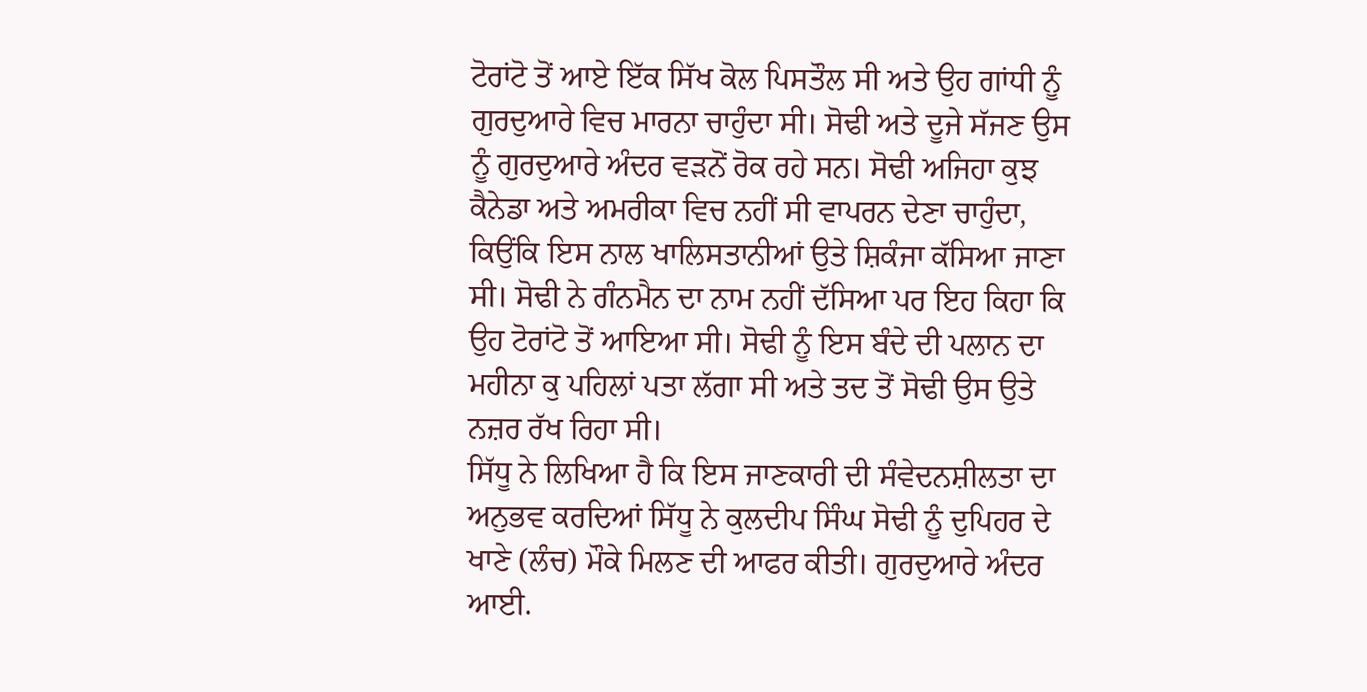ਟੋਰਾਂਟੋ ਤੋਂ ਆਏ ਇੱਕ ਸਿੱਖ ਕੋਲ ਪਿਸਤੌਲ ਸੀ ਅਤੇ ਉਹ ਗਾਂਧੀ ਨੂੰ ਗੁਰਦੁਆਰੇ ਵਿਚ ਮਾਰਨਾ ਚਾਹੁੰਦਾ ਸੀ। ਸੋਢੀ ਅਤੇ ਦੂਜੇ ਸੱਜਣ ਉਸ ਨੂੰ ਗੁਰਦੁਆਰੇ ਅੰਦਰ ਵੜਨੋਂ ਰੋਕ ਰਹੇ ਸਨ। ਸੋਢੀ ਅਜਿਹਾ ਕੁਝ ਕੈਨੇਡਾ ਅਤੇ ਅਮਰੀਕਾ ਵਿਚ ਨਹੀਂ ਸੀ ਵਾਪਰਨ ਦੇਣਾ ਚਾਹੁੰਦਾ, ਕਿਉਂਕਿ ਇਸ ਨਾਲ ਖਾਲਿਸਤਾਨੀਆਂ ਉਤੇ ਸ਼ਿਕੰਜਾ ਕੱਸਿਆ ਜਾਣਾ ਸੀ। ਸੋਢੀ ਨੇ ਗੰਨਮੈਨ ਦਾ ਨਾਮ ਨਹੀਂ ਦੱਸਿਆ ਪਰ ਇਹ ਕਿਹਾ ਕਿ ਉਹ ਟੋਰਾਂਟੋ ਤੋਂ ਆਇਆ ਸੀ। ਸੋਢੀ ਨੂੰ ਇਸ ਬੰਦੇ ਦੀ ਪਲਾਨ ਦਾ ਮਹੀਨਾ ਕੁ ਪਹਿਲਾਂ ਪਤਾ ਲੱਗਾ ਸੀ ਅਤੇ ਤਦ ਤੋਂ ਸੋਢੀ ਉਸ ਉਤੇ ਨਜ਼ਰ ਰੱਖ ਰਿਹਾ ਸੀ।
ਸਿੱਧੂ ਨੇ ਲਿਖਿਆ ਹੈ ਕਿ ਇਸ ਜਾਣਕਾਰੀ ਦੀ ਸੰਵੇਦਨਸ਼ੀਲਤਾ ਦਾ ਅਨੁਭਵ ਕਰਦਿਆਂ ਸਿੱਧੂ ਨੇ ਕੁਲਦੀਪ ਸਿੰਘ ਸੋਢੀ ਨੂੰ ਦੁਪਿਹਰ ਦੇ ਖਾਣੇ (ਲੰਚ) ਮੌਕੇ ਮਿਲਣ ਦੀ ਆਫਰ ਕੀਤੀ। ਗੁਰਦੁਆਰੇ ਅੰਦਰ ਆਈ.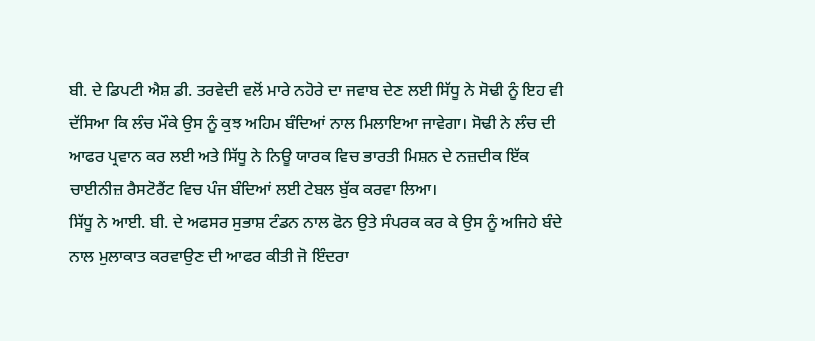ਬੀ. ਦੇ ਡਿਪਟੀ ਐਸ਼ ਡੀ. ਤਰਵੇਦੀ ਵਲੋਂ ਮਾਰੇ ਨਹੋਰੇ ਦਾ ਜਵਾਬ ਦੇਣ ਲਈ ਸਿੱਧੂ ਨੇ ਸੋਢੀ ਨੂੰ ਇਹ ਵੀ ਦੱਸਿਆ ਕਿ ਲੰਚ ਮੌਕੇ ਉਸ ਨੂੰ ਕੁਝ ਅਹਿਮ ਬੰਦਿਆਂ ਨਾਲ ਮਿਲਾਇਆ ਜਾਵੇਗਾ। ਸੋਢੀ ਨੇ ਲੰਚ ਦੀ ਆਫਰ ਪ੍ਰਵਾਨ ਕਰ ਲਈ ਅਤੇ ਸਿੱਧੂ ਨੇ ਨਿਊ ਯਾਰਕ ਵਿਚ ਭਾਰਤੀ ਮਿਸ਼ਨ ਦੇ ਨਜ਼ਦੀਕ ਇੱਕ ਚਾਈਨੀਜ਼ ਰੈਸਟੋਰੈਂਟ ਵਿਚ ਪੰਜ ਬੰਦਿਆਂ ਲਈ ਟੇਬਲ ਬੁੱਕ ਕਰਵਾ ਲਿਆ।
ਸਿੱਧੂ ਨੇ ਆਈ. ਬੀ. ਦੇ ਅਫਸਰ ਸੁਭਾਸ਼ ਟੰਡਨ ਨਾਲ ਫੋਨ ਉਤੇ ਸੰਪਰਕ ਕਰ ਕੇ ਉਸ ਨੂੰ ਅਜਿਹੇ ਬੰਦੇ ਨਾਲ ਮੁਲਾਕਾਤ ਕਰਵਾਉਣ ਦੀ ਆਫਰ ਕੀਤੀ ਜੋ ਇੰਦਰਾ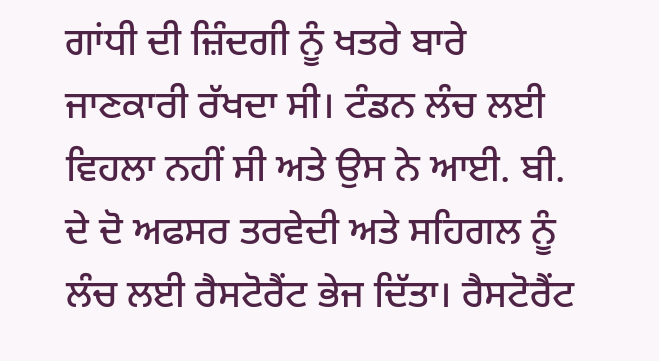ਗਾਂਧੀ ਦੀ ਜ਼ਿੰਦਗੀ ਨੂੰ ਖਤਰੇ ਬਾਰੇ ਜਾਣਕਾਰੀ ਰੱਖਦਾ ਸੀ। ਟੰਡਨ ਲੰਚ ਲਈ ਵਿਹਲਾ ਨਹੀਂ ਸੀ ਅਤੇ ਉਸ ਨੇ ਆਈ. ਬੀ. ਦੇ ਦੋ ਅਫਸਰ ਤਰਵੇਦੀ ਅਤੇ ਸਹਿਗਲ ਨੂੰ ਲੰਚ ਲਈ ਰੈਸਟੋਰੈਂਟ ਭੇਜ ਦਿੱਤਾ। ਰੈਸਟੋਰੈਂਟ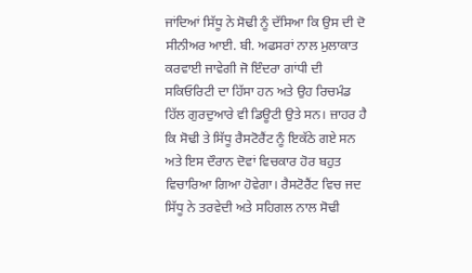ਜਾਂਦਿਆਂ ਸਿੱਧੂ ਨੇ ਸੋਢੀ ਨੂੰ ਦੱਸਿਆ ਕਿ ਉਸ ਦੀ ਦੋ ਸੀਨੀਅਰ ਆਈ. ਬੀ. ਅਫਸਰਾਂ ਨਾਲ ਮੁਲਾਕਾਤ ਕਰਵਾਈ ਜਾਵੇਗੀ ਜੋ ਇੰਦਰਾ ਗਾਂਧੀ ਦੀ ਸਕਿਓਰਿਟੀ ਦਾ ਹਿੱਸਾ ਹਨ ਅਤੇ ਉਹ ਰਿਚਮੰਡ ਹਿੱਲ ਗੁਰਦੁਆਰੇ ਵੀ ਡਿਊਟੀ ਉਤੇ ਸਨ। ਜ਼ਾਹਰ ਹੈ ਕਿ ਸੋਢੀ ਤੇ ਸਿੱਧੂ ਰੈਸਟੋਰੈਂਟ ਨੂੰ ਇਕੱਠੇ ਗਏ ਸਨ ਅਤੇ ਇਸ ਦੌਰਾਨ ਦੋਵਾਂ ਵਿਚਕਾਰ ਹੋਰ ਬਹੁਤ ਵਿਚਾਰਿਆ ਗਿਆ ਹੋਵੇਗਾ। ਰੈਸਟੋਰੈਂਟ ਵਿਚ ਜਦ ਸਿੱਧੂ ਨੇ ਤਰਵੇਦੀ ਅਤੇ ਸਹਿਗਲ ਨਾਲ ਸੋਢੀ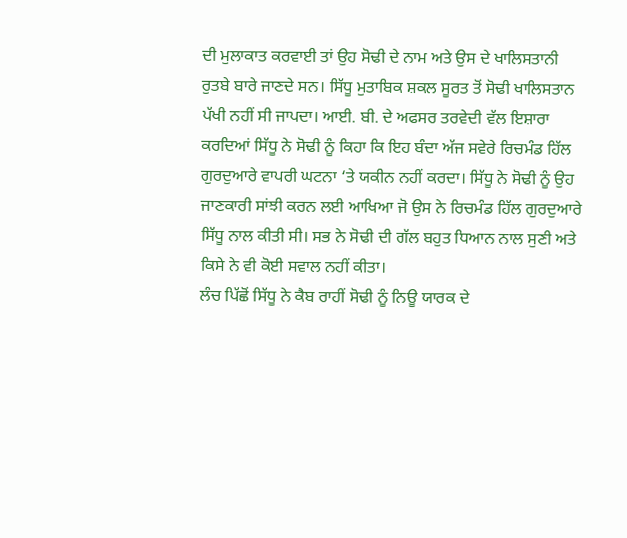ਦੀ ਮੁਲਾਕਾਤ ਕਰਵਾਈ ਤਾਂ ਉਹ ਸੋਢੀ ਦੇ ਨਾਮ ਅਤੇ ਉਸ ਦੇ ਖਾਲਿਸਤਾਨੀ ਰੁਤਬੇ ਬਾਰੇ ਜਾਣਦੇ ਸਨ। ਸਿੱਧੂ ਮੁਤਾਬਿਕ ਸ਼ਕਲ ਸੂਰਤ ਤੋਂ ਸੋਢੀ ਖਾਲਿਸਤਾਨ ਪੱਖੀ ਨਹੀਂ ਸੀ ਜਾਪਦਾ। ਆਈ. ਬੀ. ਦੇ ਅਫਸਰ ਤਰਵੇਦੀ ਵੱਲ ਇਸ਼ਾਰਾ ਕਰਦਿਆਂ ਸਿੱਧੂ ਨੇ ਸੋਢੀ ਨੂੰ ਕਿਹਾ ਕਿ ਇਹ ਬੰਦਾ ਅੱਜ ਸਵੇਰੇ ਰਿਚਮੰਡ ਹਿੱਲ ਗੁਰਦੁਆਰੇ ਵਾਪਰੀ ਘਟਨਾ ‘ਤੇ ਯਕੀਨ ਨਹੀਂ ਕਰਦਾ। ਸਿੱਧੂ ਨੇ ਸੋਢੀ ਨੂੰ ਉਹ ਜਾਣਕਾਰੀ ਸਾਂਝੀ ਕਰਨ ਲਈ ਆਖਿਆ ਜੋ ਉਸ ਨੇ ਰਿਚਮੰਡ ਹਿੱਲ ਗੁਰਦੁਆਰੇ ਸਿੱਧੂ ਨਾਲ ਕੀਤੀ ਸੀ। ਸਭ ਨੇ ਸੋਢੀ ਦੀ ਗੱਲ ਬਹੁਤ ਧਿਆਨ ਨਾਲ ਸੁਣੀ ਅਤੇ ਕਿਸੇ ਨੇ ਵੀ ਕੋਈ ਸਵਾਲ ਨਹੀਂ ਕੀਤਾ।
ਲੰਚ ਪਿੱਛੋਂ ਸਿੱਧੂ ਨੇ ਕੈਬ ਰਾਹੀਂ ਸੋਢੀ ਨੂੰ ਨਿਊ ਯਾਰਕ ਦੇ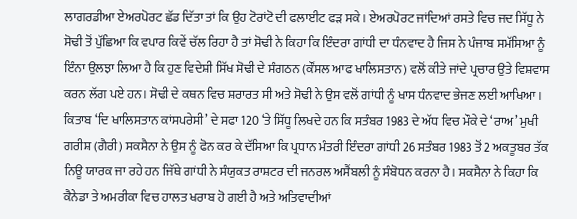ਲਾਗਰਡੀਆ ਏਅਰਪੋਰਟ ਛੱਡ ਦਿੱਤਾ ਤਾਂ ਕਿ ਉਹ ਟੋਰਾਂਟੋ ਦੀ ਫਲਾਈਟ ਫੜ ਸਕੇ। ਏਅਰਪੋਰਟ ਜਾਂਦਿਆਂ ਰਸਤੇ ਵਿਚ ਜਦ ਸਿੱਧੂ ਨੇ ਸੋਢੀ ਤੋਂ ਪੁੱਛਿਆ ਕਿ ਵਪਾਰ ਕਿਵੇਂ ਚੱਲ ਰਿਹਾ ਹੈ ਤਾਂ ਸੋਢੀ ਨੇ ਕਿਹਾ ਕਿ ਇੰਦਰਾ ਗਾਂਧੀ ਦਾ ਧੰਨਵਾਦ ਹੈ ਜਿਸ ਨੇ ਪੰਜਾਬ ਸਮੱਸਿਆ ਨੂੰ ਇੰਨਾ ਉਲਝਾ ਲਿਆ ਹੈ ਕਿ ਹੁਣ ਵਿਦੇਸ਼ੀ ਸਿੱਖ ਸੋਢੀ ਦੇ ਸੰਗਠਨ (ਕੌਂਸਲ ਆਫ ਖਾਲਿਸਤਾਨ) ਵਲੋਂ ਕੀਤੇ ਜਾਂਦੇ ਪ੍ਰਚਾਰ ਉਤੇ ਵਿਸ਼ਵਾਸ ਕਰਨ ਲੱਗ ਪਏ ਹਨ। ਸੋਢੀ ਦੇ ਕਥਨ ਵਿਚ ਸ਼ਰਾਰਤ ਸੀ ਅਤੇ ਸੋਢੀ ਨੇ ਉਸ ਵਲੋਂ ਗਾਂਧੀ ਨੂੰ ਖਾਸ ਧੰਨਵਾਦ ਭੇਜਣ ਲਈ ਆਖਿਆ।
ਕਿਤਾਬ ‘ਦਿ ਖਾਲਿਸਤਾਨ ਕਾਂਸਪਰੇਸੀ’ ਦੇ ਸਫਾ 120 ‘ਤੇ ਸਿੱਧੂ ਲਿਖਦੇ ਹਨ ਕਿ ਸਤੰਬਰ 1983 ਦੇ ਅੱਧ ਵਿਚ ਮੌਕੇ ਦੇ ‘ਰਾਅ’ ਮੁਖੀ ਗਰੀਸ਼ (ਗੈਰੀ) ਸਕਸੈਨਾ ਨੇ ਉਸ ਨੂੰ ਫੋਨ ਕਰ ਕੇ ਦੱਸਿਆ ਕਿ ਪ੍ਰਧਾਨ ਮੰਤਰੀ ਇੰਦਰਾ ਗਾਂਧੀ 26 ਸਤੰਬਰ 1983 ਤੋਂ 2 ਅਕਤੂਬਰ ਤੱਕ ਨਿਊ ਯਾਰਕ ਜਾ ਰਹੇ ਹਨ ਜਿੱਥੇ ਗਾਂਧੀ ਨੇ ਸੰਯੁਕਤ ਰਾਸ਼ਟਰ ਦੀ ਜਨਰਲ ਅਸੈਂਬਲੀ ਨੂੰ ਸੰਬੋਧਨ ਕਰਨਾ ਹੈ। ਸਕਸੈਨਾ ਨੇ ਕਿਹਾ ਕਿ ਕੈਨੇਡਾ ਤੇ ਅਮਰੀਕਾ ਵਿਚ ਹਾਲਤ ਖਰਾਬ ਹੋ ਗਈ ਹੈ ਅਤੇ ਅਤਿਵਾਦੀਆਂ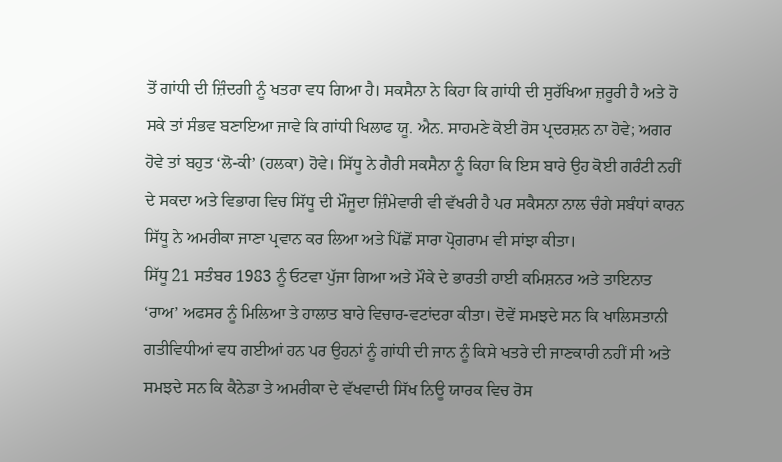ਤੋਂ ਗਾਂਧੀ ਦੀ ਜ਼ਿੰਦਗੀ ਨੂੰ ਖਤਰਾ ਵਧ ਗਿਆ ਹੈ। ਸਕਸੈਨਾ ਨੇ ਕਿਹਾ ਕਿ ਗਾਂਧੀ ਦੀ ਸੁਰੱਖਿਆ ਜ਼ਰੂਰੀ ਹੈ ਅਤੇ ਹੋ ਸਕੇ ਤਾਂ ਸੰਭਵ ਬਣਾਇਆ ਜਾਵੇ ਕਿ ਗਾਂਧੀ ਖਿਲਾਫ ਯੂ. ਐਨ. ਸਾਹਮਣੇ ਕੋਈ ਰੋਸ ਪ੍ਰਦਰਸ਼ਨ ਨਾ ਹੋਵੇ; ਅਗਰ ਹੋਵੇ ਤਾਂ ਬਹੁਤ ‘ਲੋ-ਕੀ’ (ਹਲਕਾ) ਹੋਵੇ। ਸਿੱਧੂ ਨੇ ਗੈਰੀ ਸਕਸੈਨਾ ਨੂੰ ਕਿਹਾ ਕਿ ਇਸ ਬਾਰੇ ਉਹ ਕੋਈ ਗਰੰਟੀ ਨਹੀਂ ਦੇ ਸਕਦਾ ਅਤੇ ਵਿਭਾਗ ਵਿਚ ਸਿੱਧੂ ਦੀ ਮੌਜੂਦਾ ਜ਼ਿੰਮੇਵਾਰੀ ਵੀ ਵੱਖਰੀ ਹੈ ਪਰ ਸਕੈਸਨਾ ਨਾਲ ਚੰਗੇ ਸਬੰਧਾਂ ਕਾਰਨ ਸਿੱਧੂ ਨੇ ਅਮਰੀਕਾ ਜਾਣਾ ਪ੍ਰਵਾਨ ਕਰ ਲਿਆ ਅਤੇ ਪਿੱਛੋਂ ਸਾਰਾ ਪ੍ਰੋਗਰਾਮ ਵੀ ਸਾਂਝਾ ਕੀਤਾ।
ਸਿੱਧੂ 21 ਸਤੰਬਰ 1983 ਨੂੰ ਓਟਵਾ ਪੁੱਜਾ ਗਿਆ ਅਤੇ ਮੌਕੇ ਦੇ ਭਾਰਤੀ ਹਾਈ ਕਮਿਸ਼ਨਰ ਅਤੇ ਤਾਇਨਾਤ ‘ਰਾਅ’ ਅਫਸਰ ਨੂੰ ਮਿਲਿਆ ਤੇ ਹਾਲਾਤ ਬਾਰੇ ਵਿਚਾਰ-ਵਟਾਂਦਰਾ ਕੀਤਾ। ਦੋਵੇਂ ਸਮਝਦੇ ਸਨ ਕਿ ਖਾਲਿਸਤਾਨੀ ਗਤੀਵਿਧੀਆਂ ਵਧ ਗਈਆਂ ਹਨ ਪਰ ਉਹਨਾਂ ਨੂੰ ਗਾਂਧੀ ਦੀ ਜਾਨ ਨੂੰ ਕਿਸੇ ਖਤਰੇ ਦੀ ਜਾਣਕਾਰੀ ਨਹੀਂ ਸੀ ਅਤੇ ਸਮਝਦੇ ਸਨ ਕਿ ਕੈਨੇਡਾ ਤੇ ਅਮਰੀਕਾ ਦੇ ਵੱਖਵਾਦੀ ਸਿੱਖ ਨਿਊ ਯਾਰਕ ਵਿਚ ਰੋਸ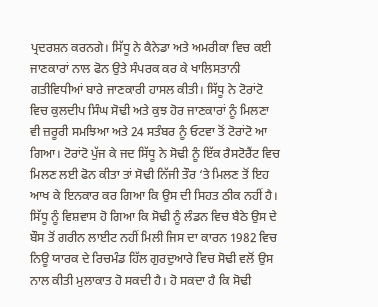ਪ੍ਰਦਰਸ਼ਨ ਕਰਨਗੇ। ਸਿੱਧੂ ਨੇ ਕੈਨੇਡਾ ਅਤੇ ਅਮਰੀਕਾ ਵਿਚ ਕਈ ਜਾਣਕਾਰਾਂ ਨਾਲ ਫੋਨ ਉਤੇ ਸੰਪਰਕ ਕਰ ਕੇ ਖਾਲਿਸਤਾਨੀ ਗਤੀਵਿਧੀਆਂ ਬਾਰੇ ਜਾਣਕਾਰੀ ਹਾਸਲ ਕੀਤੀ। ਸਿੱਧੂ ਨੇ ਟੋਰਾਂਟੋ ਵਿਚ ਕੁਲਦੀਪ ਸਿੰਘ ਸੋਢੀ ਅਤੇ ਕੁਝ ਹੋਰ ਜਾਣਕਾਰਾਂ ਨੂੰ ਮਿਲਣਾ ਵੀ ਜ਼ਰੂਰੀ ਸਮਝਿਆ ਅਤੇ 24 ਸਤੰਬਰ ਨੂੰ ਓਟਵਾ ਤੋਂ ਟੋਰਾਂਟੋ ਆ ਗਿਆ। ਟੋਰਾਂਟੋ ਪੁੱਜ ਕੇ ਜਦ ਸਿੱਧੂ ਨੇ ਸੋਢੀ ਨੂੰ ਇੱਕ ਰੈਸਟੋਰੈਂਟ ਵਿਚ ਮਿਲਣ ਲਈ ਫੋਨ ਕੀਤਾ ਤਾਂ ਸੋਢੀ ਨਿੱਜੀ ਤੌਰ ‘ਤੇ ਮਿਲਣ ਤੋਂ ਇਹ ਆਖ ਕੇ ਇਨਕਾਰ ਕਰ ਗਿਆ ਕਿ ਉਸ ਦੀ ਸਿਹਤ ਠੀਕ ਨਹੀਂ ਹੈ। ਸਿੱਧੂ ਨੂੰ ਵਿਸ਼ਵਾਸ ਹੋ ਗਿਆ ਕਿ ਸੋਢੀ ਨੂੰ ਲੰਡਨ ਵਿਚ ਬੈਠੇ ਉਸ ਦੇ ਬੌਸ ਤੋਂ ਗਰੀਨ ਲਾਈਟ ਨਹੀਂ ਮਿਲੀ ਜਿਸ ਦਾ ਕਾਰਨ 1982 ਵਿਚ ਨਿਊ ਯਾਰਕ ਦੇ ਰਿਚਮੰਡ ਹਿੱਲ ਗੁਰਦੁਆਰੇ ਵਿਚ ਸੋਢੀ ਵਲੋਂ ਉਸ ਨਾਲ ਕੀਤੀ ਮੁਲਾਕਾਤ ਹੋ ਸਕਦੀ ਹੈ। ਹੋ ਸਕਦਾ ਹੈ ਕਿ ਸੋਢੀ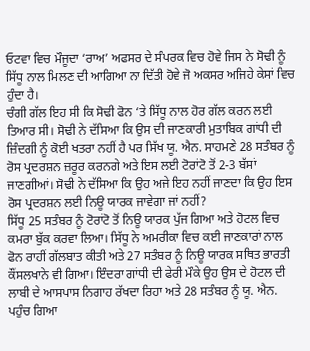ਓਟਵਾ ਵਿਚ ਮੌਜੂਦਾ ‘ਰਾਅ’ ਅਫਸਰ ਦੇ ਸੰਪਰਕ ਵਿਚ ਹੋਵੇ ਜਿਸ ਨੇ ਸੋਢੀ ਨੂੰ ਸਿੱਧੂ ਨਾਲ ਮਿਲਣ ਦੀ ਆਗਿਆ ਨਾ ਦਿੱਤੀ ਹੋਵੇ ਜੋ ਅਕਸਰ ਅਜਿਹੇ ਕੇਸਾਂ ਵਿਚ ਹੁੰਦਾ ਹੈ।
ਚੰਗੀ ਗੱਲ ਇਹ ਸੀ ਕਿ ਸੋਢੀ ਫੋਨ ‘ਤੇ ਸਿੱਧੂ ਨਾਲ ਹੋਰ ਗੱਲ ਕਰਨ ਲਈ ਤਿਆਰ ਸੀ। ਸੋਢੀ ਨੇ ਦੱਸਿਆ ਕਿ ਉਸ ਦੀ ਜਾਣਕਾਰੀ ਮੁਤਾਬਿਕ ਗਾਂਧੀ ਦੀ ਜ਼ਿੰਦਗੀ ਨੂੰ ਕੋਈ ਖਤਰਾ ਨਹੀਂ ਹੈ ਪਰ ਸਿੱਖ ਯੂ. ਐਨ. ਸਾਹਮਣੇ 28 ਸਤੰਬਰ ਨੂੰ ਰੋਸ ਪ੍ਰਦਰਸ਼ਨ ਜ਼ਰੂਰ ਕਰਨਗੇ ਅਤੇ ਇਸ ਲਈ ਟੋਰਾਂਟੋ ਤੋਂ 2-3 ਬੱਸਾਂ ਜਾਣਗੀਆਂ। ਸੋਢੀ ਨੇ ਦੱਸਿਆ ਕਿ ਉਹ ਅਜੇ ਇਹ ਨਹੀਂ ਜਾਣਦਾ ਕਿ ਉਹ ਇਸ ਰੋਸ ਪ੍ਰਦਰਸ਼ਨ ਲਈ ਨਿਊ ਯਾਰਕ ਜਾਵੇਗਾ ਜਾਂ ਨਹੀਂ?
ਸਿੱਧੂ 25 ਸਤੰਬਰ ਨੂੰ ਟੋਰਾਂਟੋ ਤੋਂ ਨਿਊ ਯਾਰਕ ਪੁੱਜ ਗਿਆ ਅਤੇ ਹੋਟਲ ਵਿਚ ਕਮਰਾ ਬੁੱਕ ਕਰਵਾ ਲਿਆ। ਸਿੱਧੂ ਨੇ ਅਮਰੀਕਾ ਵਿਚ ਕਈ ਜਾਣਕਾਰਾਂ ਨਾਲ ਫੋਨ ਰਾਹੀਂ ਗੱਲਬਾਤ ਕੀਤੀ ਅਤੇ 27 ਸਤੰਬਰ ਨੂੰ ਨਿਊ ਯਾਰਕ ਸਥਿਤ ਭਾਰਤੀ ਕੌਂਸਲਖਾਨੇ ਵੀ ਗਿਆ। ਇੰਦਰਾ ਗਾਂਧੀ ਦੀ ਫੇਰੀ ਮੌਕੇ ਉਹ ਉਸ ਦੇ ਹੋਟਲ ਦੀ ਲਾਬੀ ਦੇ ਆਸਪਾਸ ਨਿਗਾਹ ਰੱਖਦਾ ਰਿਹਾ ਅਤੇ 28 ਸਤੰਬਰ ਨੂੰ ਯੂ. ਐਨ. ਪਹੁੰਚ ਗਿਆ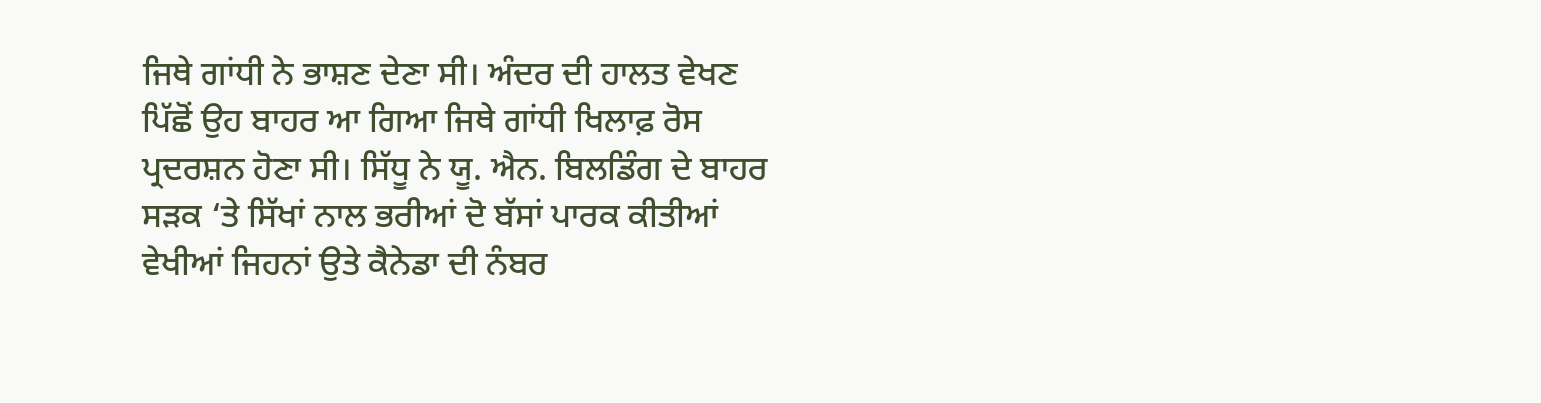ਜਿਥੇ ਗਾਂਧੀ ਨੇ ਭਾਸ਼ਣ ਦੇਣਾ ਸੀ। ਅੰਦਰ ਦੀ ਹਾਲਤ ਵੇਖਣ ਪਿੱਛੋਂ ਉਹ ਬਾਹਰ ਆ ਗਿਆ ਜਿਥੇ ਗਾਂਧੀ ਖਿਲਾਫ਼ ਰੋਸ ਪ੍ਰਦਰਸ਼ਨ ਹੋਣਾ ਸੀ। ਸਿੱਧੂ ਨੇ ਯੂ. ਐਨ. ਬਿਲਡਿੰਗ ਦੇ ਬਾਹਰ ਸੜਕ ‘ਤੇ ਸਿੱਖਾਂ ਨਾਲ ਭਰੀਆਂ ਦੋ ਬੱਸਾਂ ਪਾਰਕ ਕੀਤੀਆਂ ਵੇਖੀਆਂ ਜਿਹਨਾਂ ਉਤੇ ਕੈਨੇਡਾ ਦੀ ਨੰਬਰ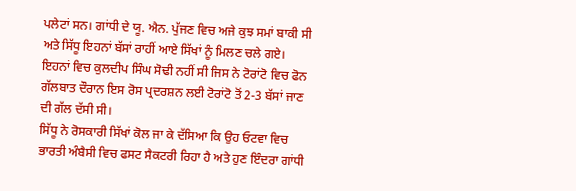ਪਲੇਟਾਂ ਸਨ। ਗਾਂਧੀ ਦੇ ਯੂ. ਐਨ. ਪੁੱਜਣ ਵਿਚ ਅਜੇ ਕੁਝ ਸਮਾਂ ਬਾਕੀ ਸੀ ਅਤੇ ਸਿੱਧੂ ਇਹਨਾਂ ਬੱਸਾਂ ਰਾਹੀਂ ਆਏ ਸਿੱਖਾਂ ਨੂੰ ਮਿਲਣ ਚਲੇ ਗਏ। ਇਹਨਾਂ ਵਿਚ ਕੁਲਦੀਪ ਸਿੰਘ ਸੋਢੀ ਨਹੀਂ ਸੀ ਜਿਸ ਨੇ ਟੋਰਾਂਟੋ ਵਿਚ ਫੋਨ ਗੱਲਬਾਤ ਦੌਰਾਨ ਇਸ ਰੋਸ ਪ੍ਰਦਰਸ਼ਨ ਲਈ ਟੋਰਾਂਟੋ ਤੋਂ 2-3 ਬੱਸਾਂ ਜਾਣ ਦੀ ਗੱਲ ਦੱਸੀ ਸੀ।
ਸਿੱਧੂ ਨੇ ਰੋਸਕਾਰੀ ਸਿੱਖਾਂ ਕੋਲ ਜਾ ਕੇ ਦੱਸਿਆ ਕਿ ਉਹ ਓਟਵਾ ਵਿਚ ਭਾਰਤੀ ਅੰਬੈਸੀ ਵਿਚ ਫਸਟ ਸੈਕਟਰੀ ਰਿਹਾ ਹੈ ਅਤੇ ਹੁਣ ਇੰਦਰਾ ਗਾਂਧੀ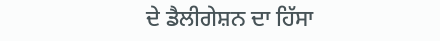ਦੇ ਡੈਲੀਗੇਸ਼ਨ ਦਾ ਹਿੱਸਾ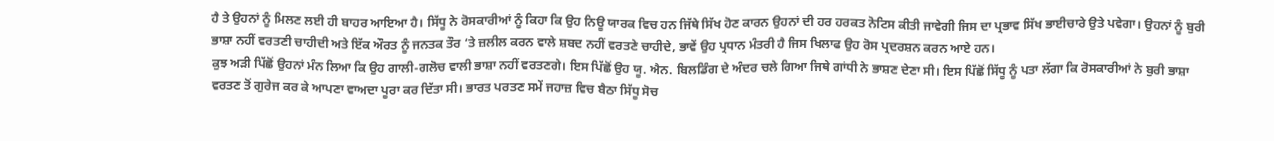ਹੈ ਤੇ ਉਹਨਾਂ ਨੂੰ ਮਿਲਣ ਲਈ ਹੀ ਬਾਹਰ ਆਇਆ ਹੈ। ਸਿੱਧੂ ਨੇ ਰੋਸਕਾਰੀਆਂ ਨੂੰ ਕਿਹਾ ਕਿ ਉਹ ਨਿਊ ਯਾਰਕ ਵਿਚ ਹਨ ਜਿੱਥੇ ਸਿੱਖ ਹੋਣ ਕਾਰਨ ਉਹਨਾਂ ਦੀ ਹਰ ਹਰਕਤ ਨੋਟਿਸ ਕੀਤੀ ਜਾਵੇਗੀ ਜਿਸ ਦਾ ਪ੍ਰਭਾਵ ਸਿੱਖ ਭਾਈਚਾਰੇ ਉਤੇ ਪਵੇਗਾ। ਉਹਨਾਂ ਨੂੰ ਬੁਰੀ ਭਾਸ਼ਾ ਨਹੀਂ ਵਰਤਣੀ ਚਾਹੀਦੀ ਅਤੇ ਇੱਕ ਔਰਤ ਨੂੰ ਜਨਤਕ ਤੌਰ ‘ਤੇ ਜ਼ਲੀਲ ਕਰਨ ਵਾਲੇ ਸ਼ਬਦ ਨਹੀਂ ਵਰਤਣੇ ਚਾਹੀਦੇ, ਭਾਵੇਂ ਉਹ ਪ੍ਰਧਾਨ ਮੰਤਰੀ ਹੈ ਜਿਸ ਖਿਲਾਫ ਉਹ ਰੋਸ ਪ੍ਰਦਰਸ਼ਨ ਕਰਨ ਆਏ ਹਨ।
ਕੁਝ ਅੜੀ ਪਿੱਛੋਂ ਉਹਨਾਂ ਮੰਨ ਲਿਆ ਕਿ ਉਹ ਗਾਲੀ-ਗਲੋਚ ਵਾਲੀ ਭਾਸ਼ਾ ਨਹੀਂ ਵਰਤਣਗੇ। ਇਸ ਪਿੱਛੋਂ ਉਹ ਯੂ. ਐਨ. ਬਿਲਡਿੰਗ ਦੇ ਅੰਦਰ ਚਲੇ ਗਿਆ ਜਿਥੇ ਗਾਂਧੀ ਨੇ ਭਾਸ਼ਣ ਦੇਣਾ ਸੀ। ਇਸ ਪਿੱਛੋਂ ਸਿੱਧੂ ਨੂੰ ਪਤਾ ਲੱਗਾ ਕਿ ਰੋਸਕਾਰੀਆਂ ਨੇ ਬੁਰੀ ਭਾਸ਼ਾ ਵਰਤਣ ਤੋਂ ਗੁਰੇਜ ਕਰ ਕੇ ਆਪਣਾ ਵਾਅਦਾ ਪੂਰਾ ਕਰ ਦਿੱਤਾ ਸੀ। ਭਾਰਤ ਪਰਤਣ ਸਮੇਂ ਜਹਾਜ਼ ਵਿਚ ਬੈਠਾ ਸਿੱਧੂ ਸੋਚ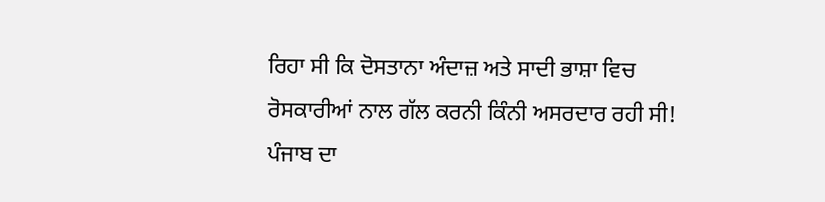ਰਿਹਾ ਸੀ ਕਿ ਦੋਸਤਾਨਾ ਅੰਦਾਜ਼ ਅਤੇ ਸਾਦੀ ਭਾਸ਼ਾ ਵਿਚ ਰੋਸਕਾਰੀਆਂ ਨਾਲ ਗੱਲ ਕਰਨੀ ਕਿੰਨੀ ਅਸਰਦਾਰ ਰਹੀ ਸੀ!
ਪੰਜਾਬ ਦਾ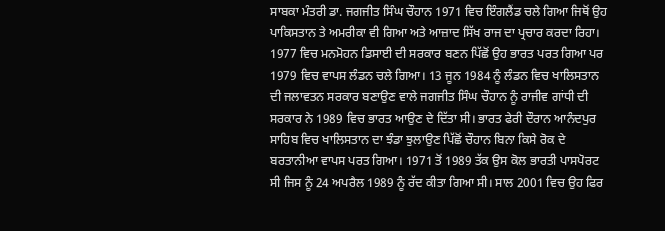ਸਾਬਕਾ ਮੰਤਰੀ ਡਾ. ਜਗਜੀਤ ਸਿੰਘ ਚੌਹਾਨ 1971 ਵਿਚ ਇੰਗਲੈਂਡ ਚਲੇ ਗਿਆ ਜਿਥੋਂ ਉਹ ਪਾਕਿਸਤਾਨ ਤੇ ਅਮਰੀਕਾ ਵੀ ਗਿਆ ਅਤੇ ਆਜ਼ਾਦ ਸਿੱਖ ਰਾਜ ਦਾ ਪ੍ਰਚਾਰ ਕਰਦਾ ਰਿਹਾ। 1977 ਵਿਚ ਮਨਮੋਹਨ ਡਿਸਾਈ ਦੀ ਸਰਕਾਰ ਬਣਨ ਪਿੱਛੋਂ ਉਹ ਭਾਰਤ ਪਰਤ ਗਿਆ ਪਰ 1979 ਵਿਚ ਵਾਪਸ ਲੰਡਨ ਚਲੇ ਗਿਆ। 13 ਜੂਨ 1984 ਨੂੰ ਲੰਡਨ ਵਿਚ ਖਾਲਿਸਤਾਨ ਦੀ ਜਲਾਵਤਨ ਸਰਕਾਰ ਬਣਾਉਣ ਵਾਲੇ ਜਗਜੀਤ ਸਿੰਘ ਚੌਹਾਨ ਨੂੰ ਰਾਜੀਵ ਗਾਂਧੀ ਦੀ ਸਰਕਾਰ ਨੇ 1989 ਵਿਚ ਭਾਰਤ ਆਉਣ ਦੇ ਦਿੱਤਾ ਸੀ। ਭਾਰਤ ਫੇਰੀ ਦੌਰਾਨ ਆਨੰਦਪੁਰ ਸਾਹਿਬ ਵਿਚ ਖਾਲਿਸਤਾਨ ਦਾ ਝੰਡਾ ਝੁਲਾਉਣ ਪਿੱਛੋਂ ਚੌਹਾਨ ਬਿਨਾ ਕਿਸੇ ਰੋਕ ਦੇ ਬਰਤਾਨੀਆ ਵਾਪਸ ਪਰਤ ਗਿਆ। 1971 ਤੋਂ 1989 ਤੱਕ ਉਸ ਕੋਲ ਭਾਰਤੀ ਪਾਸਪੋਰਟ ਸੀ ਜਿਸ ਨੂੰ 24 ਅਪਰੈਲ 1989 ਨੂੰ ਰੱਦ ਕੀਤਾ ਗਿਆ ਸੀ। ਸਾਲ 2001 ਵਿਚ ਉਹ ਫਿਰ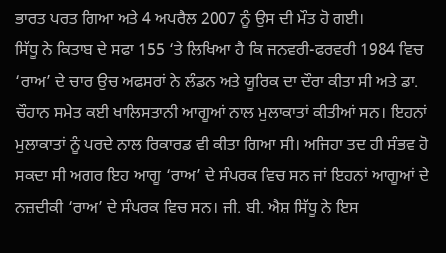ਭਾਰਤ ਪਰਤ ਗਿਆ ਅਤੇ 4 ਅਪਰੈਲ 2007 ਨੂੰ ਉਸ ਦੀ ਮੌਤ ਹੋ ਗਈ।
ਸਿੱਧੂ ਨੇ ਕਿਤਾਬ ਦੇ ਸਫਾ 155 ‘ਤੇ ਲਿਖਿਆ ਹੈ ਕਿ ਜਨਵਰੀ-ਫਰਵਰੀ 1984 ਵਿਚ ‘ਰਾਅ’ ਦੇ ਚਾਰ ਉਚ ਅਫਸਰਾਂ ਨੇ ਲੰਡਨ ਅਤੇ ਯੂਰਿਕ ਦਾ ਦੌਰਾ ਕੀਤਾ ਸੀ ਅਤੇ ਡਾ. ਚੌਹਾਨ ਸਮੇਤ ਕਈ ਖਾਲਿਸਤਾਨੀ ਆਗੂਆਂ ਨਾਲ ਮੁਲਾਕਾਤਾਂ ਕੀਤੀਆਂ ਸਨ। ਇਹਨਾਂ ਮੁਲਾਕਾਤਾਂ ਨੂੰ ਪਰਦੇ ਨਾਲ ਰਿਕਾਰਡ ਵੀ ਕੀਤਾ ਗਿਆ ਸੀ। ਅਜਿਹਾ ਤਦ ਹੀ ਸੰਭਵ ਹੋ ਸਕਦਾ ਸੀ ਅਗਰ ਇਹ ਆਗੂ ‘ਰਾਅ’ ਦੇ ਸੰਪਰਕ ਵਿਚ ਸਨ ਜਾਂ ਇਹਨਾਂ ਆਗੂਆਂ ਦੇ ਨਜ਼ਦੀਕੀ ‘ਰਾਅ’ ਦੇ ਸੰਪਰਕ ਵਿਚ ਸਨ। ਜੀ. ਬੀ. ਐਸ਼ ਸਿੱਧੂ ਨੇ ਇਸ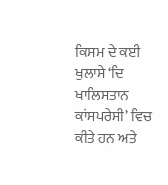ਕਿਸਮ ਦੇ ਕਈ ਖੁਲਾਸੇ ‘ਦਿ ਖਾਲਿਸਤਾਨ ਕਾਂਸਪਰੇਸੀ’ ਵਿਚ ਕੀਤੇ ਹਨ ਅਤੇ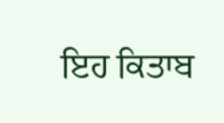ਇਹ ਕਿਤਾਬ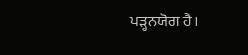ਪੜ੍ਹਨਯੋਗ ਹੈ।